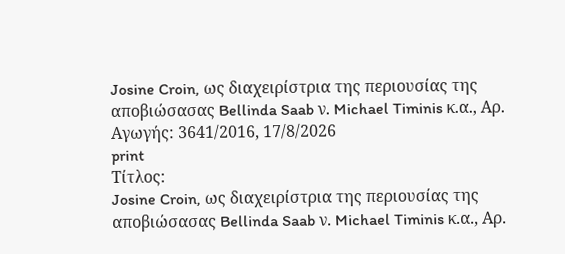Josine Croin, ως διαχειρίστρια της περιουσίας της αποβιώσασας Bellinda Saab ν. Michael Timinis κ.α., Αρ. Αγωγής: 3641/2016, 17/8/2026
print
Τίτλος:
Josine Croin, ως διαχειρίστρια της περιουσίας της αποβιώσασας Bellinda Saab ν. Michael Timinis κ.α., Αρ.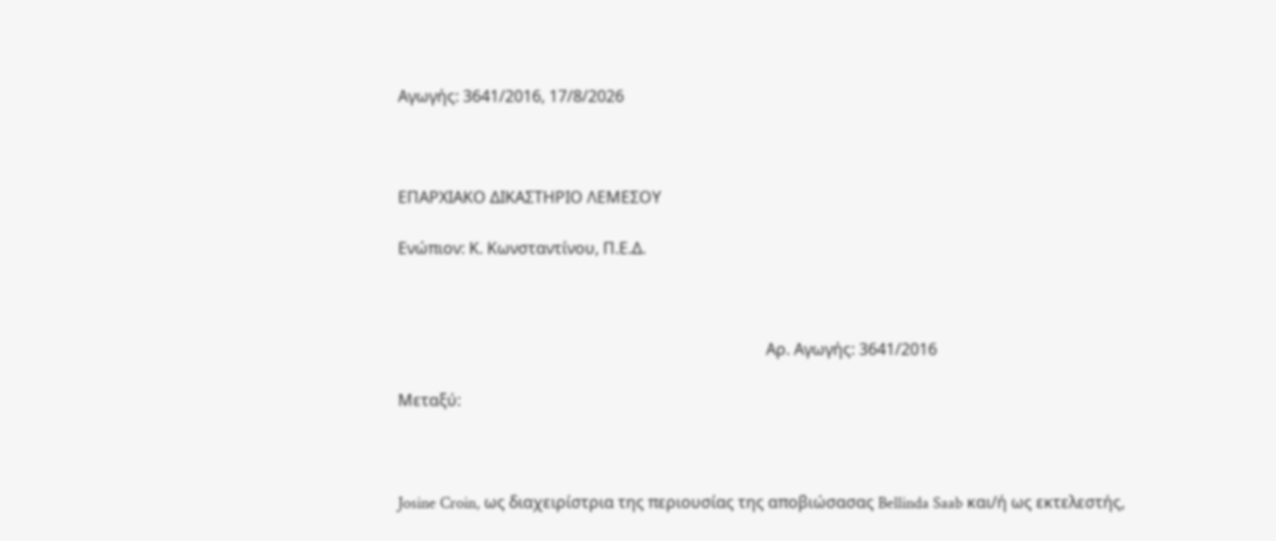Αγωγής: 3641/2016, 17/8/2026



ΕΠΑΡΧΙΑΚΟ ΔΙΚΑΣΤΗΡΙΟ ΛΕΜΕΣΟΥ

Ενώπιον: Κ. Κωνσταντίνου, Π.Ε.Δ.



                                                                                            Αρ. Αγωγής: 3641/2016

Μεταξύ:



Josine Croin, ως διαχειρίστρια της περιουσίας της αποβιώσασας Bellinda Saab και/ή ως εκτελεστής,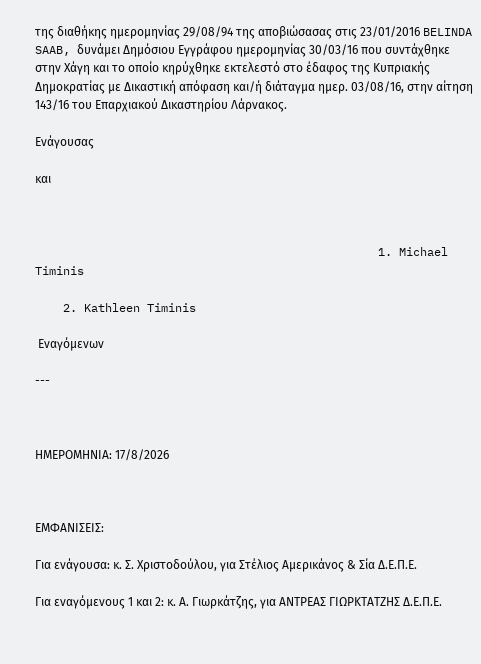της διαθήκης ημερομηνίας 29/08/94 της αποβιώσασας στις 23/01/2016 BELINDA SAAB, δυνάμει Δημόσιου Εγγράφου ημερομηνίας 30/03/16 που συντάχθηκε στην Χάγη και το οποίο κηρύχθηκε εκτελεστό στο έδαφος της Κυπριακής Δημοκρατίας με Δικαστική απόφαση και/ή διάταγμα ημερ. 03/08/16, στην αίτηση 143/16 του Επαρχιακού Δικαστηρίου Λάρνακος.

Ενάγουσας

και



                                                 1. Michael Timinis

    2. Kathleen Timinis

 Εναγόμενων

---



ΗΜΕΡΟΜΗΝΙΑ: 17/8/2026



ΕΜΦΑΝΙΣΕΙΣ:

Για ενάγουσα: κ. Σ. Χριστοδούλου, για Στέλιος Αμερικάνος & Σία Δ.Ε.Π.Ε.

Για εναγόμενους 1 και 2: κ. Α. Γιωρκάτζης, για ΑΝΤΡΕΑΣ ΓΙΩΡΚΤΑΤΖΗΣ Δ.Ε.Π.Ε.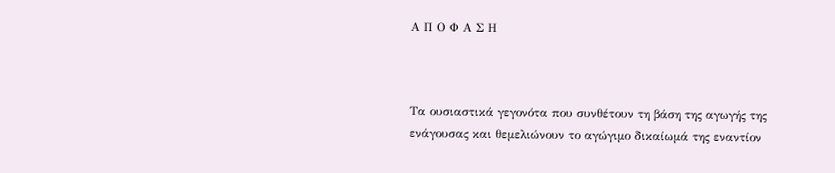Α Π Ο Φ Α Σ Η



Τα ουσιαστικά γεγονότα που συνθέτουν τη βάση της αγωγής της ενάγουσας και θεμελιώνουν το αγώγιμο δικαίωμά της εναντίον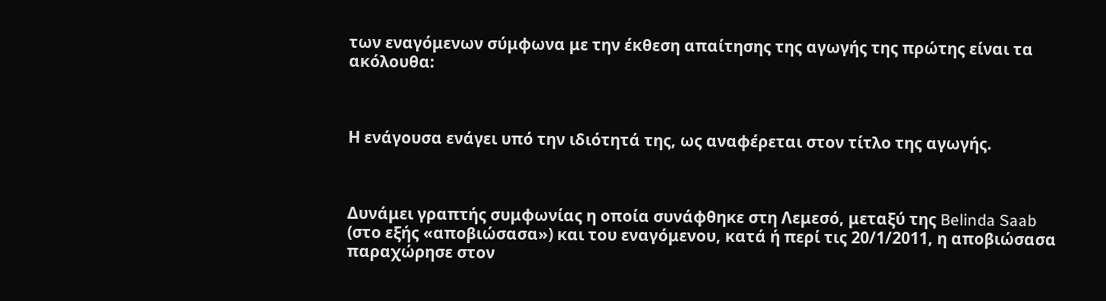των εναγόμενων σύμφωνα με την έκθεση απαίτησης της αγωγής της πρώτης είναι τα ακόλουθα:



Η ενάγουσα ενάγει υπό την ιδιότητά της, ως αναφέρεται στον τίτλο της αγωγής.



Δυνάμει γραπτής συμφωνίας η οποία συνάφθηκε στη Λεμεσό, μεταξύ της Belinda Saab (στο εξής «αποβιώσασα») και του εναγόμενου, κατά ή περί τις 20/1/2011, η αποβιώσασα παραχώρησε στον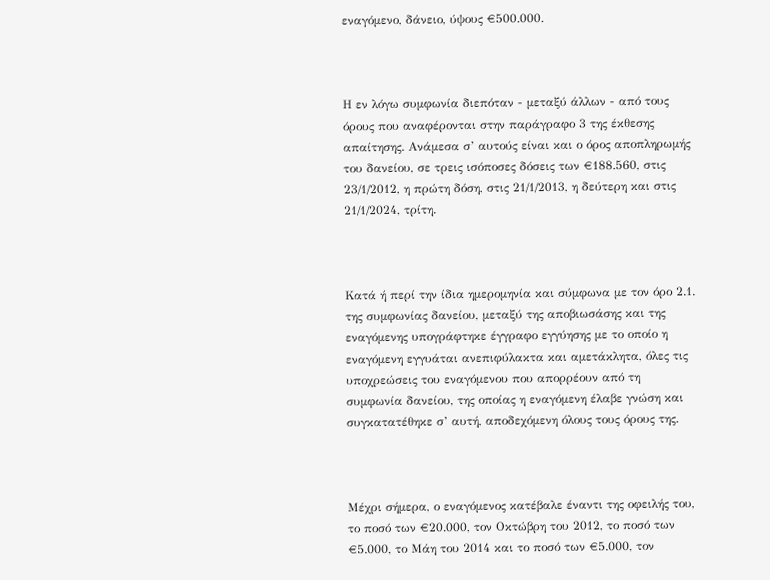εναγόμενο, δάνειο, ύψους €500.000.



Η εν λόγω συμφωνία διεπόταν - μεταξύ άλλων - από τους όρους που αναφέρονται στην παράγραφο 3 της έκθεσης απαίτησης. Ανάμεσα σ’ αυτούς είναι και ο όρος αποπληρωμής του δανείου, σε τρεις ισόποσες δόσεις των €188.560, στις 23/1/2012, η πρώτη δόση, στις 21/1/2013, η δεύτερη και στις 21/1/2024, τρίτη.



Κατά ή περί την ίδια ημερομηνία και σύμφωνα με τον όρο 2.1. της συμφωνίας δανείου, μεταξύ της αποβιωσάσης και της εναγόμενης υπογράφτηκε έγγραφο εγγύησης με το οποίο η εναγόμενη εγγυάται ανεπιφύλακτα και αμετάκλητα, όλες τις υποχρεώσεις του εναγόμενου που απορρέουν από τη συμφωνία δανείου, της οποίας η εναγόμενη έλαβε γνώση και συγκατατέθηκε σ’ αυτή, αποδεχόμενη όλους τους όρους της.



Μέχρι σήμερα, ο εναγόμενος κατέβαλε έναντι της οφειλής του, το ποσό των €20.000, τον Οκτώβρη του 2012, το ποσό των €5.000, το Μάη του 2014 και το ποσό των €5.000, τον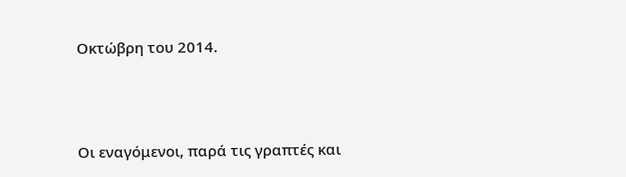Οκτώβρη του 2014.



Οι εναγόμενοι, παρά τις γραπτές και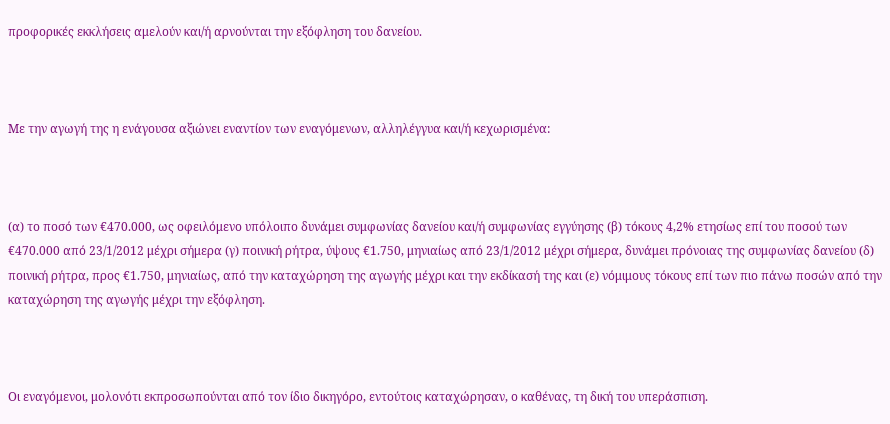προφορικές εκκλήσεις αμελούν και/ή αρνούνται την εξόφληση του δανείου.



Με την αγωγή της η ενάγουσα αξιώνει εναντίον των εναγόμενων, αλληλέγγυα και/ή κεχωρισμένα:



(α) το ποσό των €470.000, ως οφειλόμενο υπόλοιπο δυνάμει συμφωνίας δανείου και/ή συμφωνίας εγγύησης (β) τόκους 4,2% ετησίως επί του ποσού των €470.000 από 23/1/2012 μέχρι σήμερα (γ) ποινική ρήτρα, ύψους €1.750, μηνιαίως από 23/1/2012 μέχρι σήμερα, δυνάμει πρόνοιας της συμφωνίας δανείου (δ) ποινική ρήτρα, προς €1.750, μηνιαίως, από την καταχώρηση της αγωγής μέχρι και την εκδίκασή της και (ε) νόμιμους τόκους επί των πιο πάνω ποσών από την καταχώρηση της αγωγής μέχρι την εξόφληση.



Οι εναγόμενοι, μολονότι εκπροσωπούνται από τον ίδιο δικηγόρο, εντούτοις καταχώρησαν, ο καθένας, τη δική του υπεράσπιση.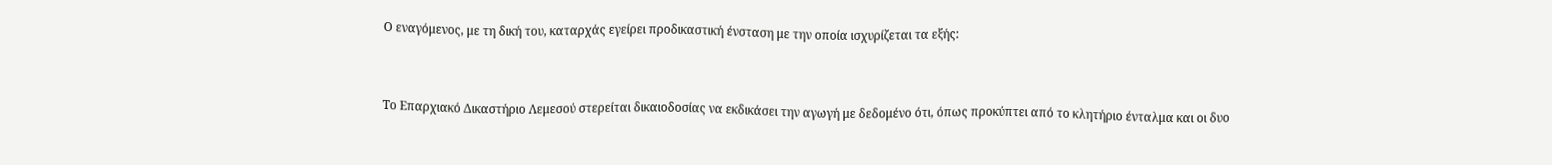Ο εναγόμενος, με τη δική του, καταρχάς εγείρει προδικαστική ένσταση με την οποία ισχυρίζεται τα εξής:



Το Επαρχιακό Δικαστήριο Λεμεσού στερείται δικαιοδοσίας να εκδικάσει την αγωγή με δεδομένο ότι, όπως προκύπτει από το κλητήριο ένταλμα και οι δυο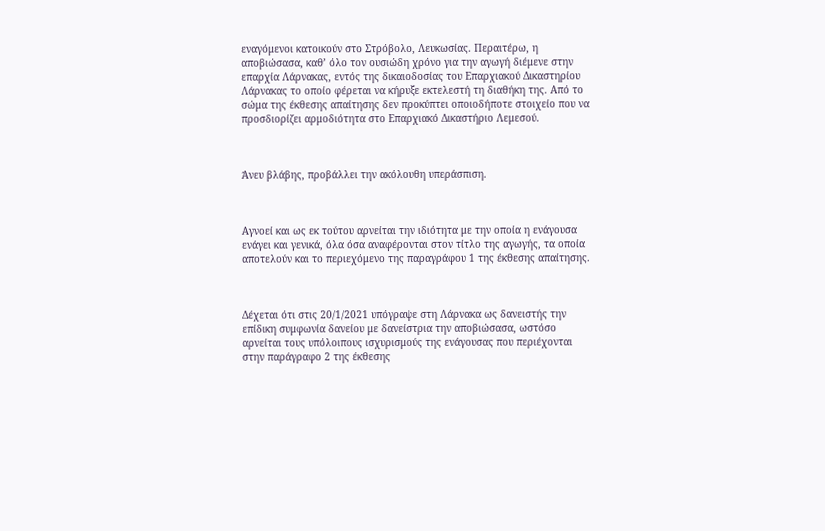εναγόμενοι κατοικούν στο Στρόβολο, Λευκωσίας. Περαιτέρω, η αποβιώσασα, καθ’ όλο τον ουσιώδη χρόνο για την αγωγή διέμενε στην επαρχία Λάρνακας, εντός της δικαιοδοσίας του Επαρχιακού Δικαστηρίου Λάρνακας το οποίο φέρεται να κήρυξε εκτελεστή τη διαθήκη της. Από το σώμα της έκθεσης απαίτησης δεν προκύπτει οποιοδήποτε στοιχείο που να προσδιορίζει αρμοδιότητα στο Επαρχιακό Δικαστήριο Λεμεσού.



Άνευ βλάβης, προβάλλει την ακόλουθη υπεράσπιση.



Αγνοεί και ως εκ τούτου αρνείται την ιδιότητα με την οποία η ενάγουσα ενάγει και γενικά, όλα όσα αναφέρονται στον τίτλο της αγωγής, τα οποία αποτελούν και το περιεχόμενο της παραγράφου 1 της έκθεσης απαίτησης.



Δέχεται ότι στις 20/1/2021 υπόγραψε στη Λάρνακα ως δανειστής την επίδικη συμφωνία δανείου με δανείστρια την αποβιώσασα, ωστόσο αρνείται τους υπόλοιπους ισχυρισμούς της ενάγουσας που περιέχονται στην παράγραφο 2 της έκθεσης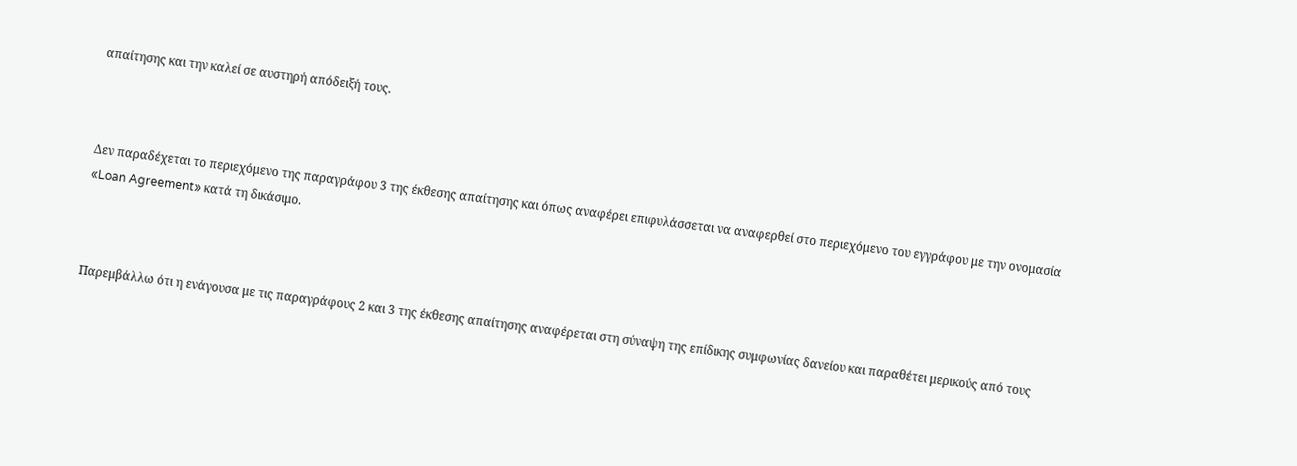απαίτησης και την καλεί σε αυστηρή απόδειξή τους.



Δεν παραδέχεται το περιεχόμενο της παραγράφου 3 της έκθεσης απαίτησης και όπως αναφέρει επιφυλάσσεται να αναφερθεί στο περιεχόμενο του εγγράφου με την ονομασία «Loan Agreement» κατά τη δικάσιμο.



Παρεμβάλλω ότι η ενάγουσα με τις παραγράφους 2 και 3 της έκθεσης απαίτησης αναφέρεται στη σύναψη της επίδικης συμφωνίας δανείου και παραθέτει μερικούς από τους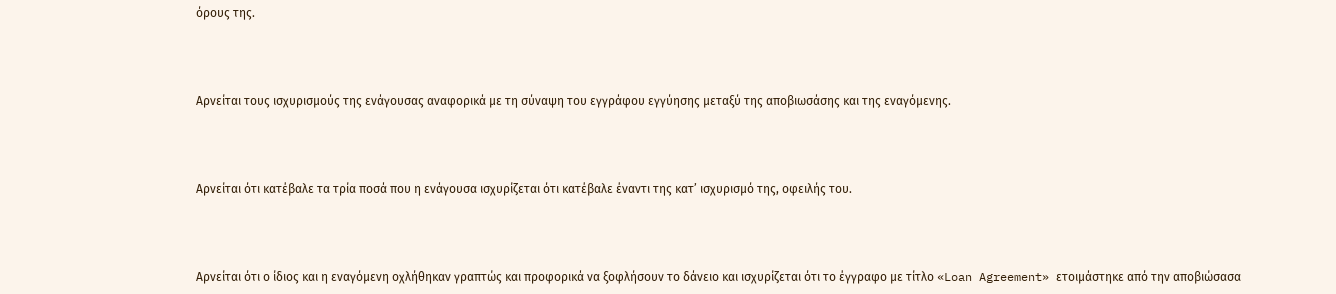όρους της.



Αρνείται τους ισχυρισμούς της ενάγουσας αναφορικά με τη σύναψη του εγγράφου εγγύησης μεταξύ της αποβιωσάσης και της εναγόμενης.



Αρνείται ότι κατέβαλε τα τρία ποσά που η ενάγουσα ισχυρίζεται ότι κατέβαλε έναντι της κατ’ ισχυρισμό της, οφειλής του.



Αρνείται ότι ο ίδιος και η εναγόμενη οχλήθηκαν γραπτώς και προφορικά να ξοφλήσουν το δάνειο και ισχυρίζεται ότι το έγγραφο με τίτλο «Loan Agreement» ετοιμάστηκε από την αποβιώσασα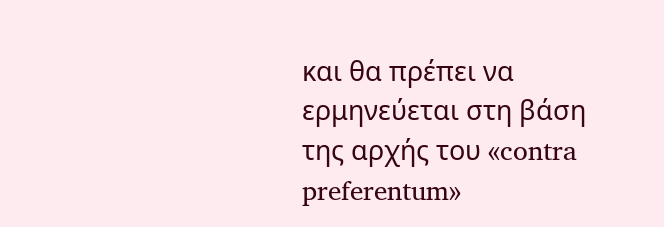και θα πρέπει να ερμηνεύεται στη βάση της αρχής του «contra preferentum»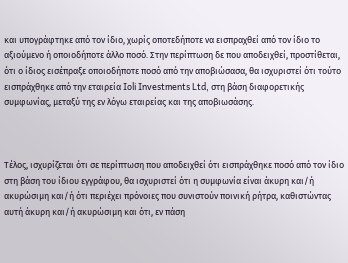και υπογράφτηκε από τον ίδιο, χωρίς οποτεδήποτε να εισπραχθεί από τον ίδιο το αξιούμενο ή οποιοδήποτε άλλο ποσό. Στην περίπτωση δε που αποδειχθεί, προστίθεται, ότι ο ίδιος εισέπραξε οποιοδήποτε ποσό από την αποβιώσασα, θα ισχυριστεί ότι τούτο εισπράχθηκε από την εταιρεία Ioli Investments Ltd, στη βάση διαφορετικής συμφωνίας, μεταξύ της εν λόγω εταιρείας και της αποβιωσάσης.



Τέλος, ισχυρίζεται ότι σε περίπτωση που αποδειχθεί ότι εισπράχθηκε ποσό από τον ίδιο στη βάση του ίδιου εγγράφου, θα ισχυριστεί ότι η συμφωνία είναι άκυρη και/ή ακυρώσιμη και/ή ότι περιέχει πρόνοιες που συνιστούν ποινική ρήτρα, καθιστώντας αυτή άκυρη και/ή ακυρώσιμη και ότι, εν πάση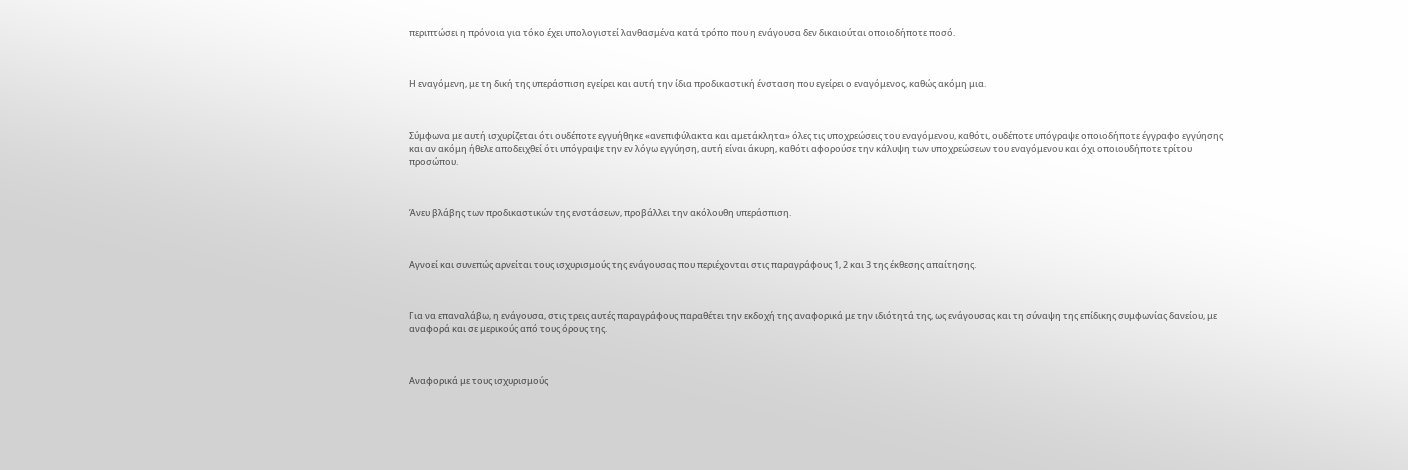περιπτώσει η πρόνοια για τόκο έχει υπολογιστεί λανθασμένα κατά τρόπο που η ενάγουσα δεν δικαιούται οποιοδήποτε ποσό.



Η εναγόμενη, με τη δική της υπεράσπιση εγείρει και αυτή την ίδια προδικαστική ένσταση που εγείρει ο εναγόμενος, καθώς ακόμη μια.



Σύμφωνα με αυτή ισχυρίζεται ότι ουδέποτε εγγυήθηκε «ανεπιφύλακτα και αμετάκλητα» όλες τις υποχρεώσεις του εναγόμενου, καθότι, ουδέποτε υπόγραψε οποιοδήποτε έγγραφο εγγύησης και αν ακόμη ήθελε αποδειχθεί ότι υπόγραψε την εν λόγω εγγύηση, αυτή είναι άκυρη, καθότι αφορούσε την κάλυψη των υποχρεώσεων του εναγόμενου και όχι οποιουδήποτε τρίτου προσώπου.



Άνευ βλάβης των προδικαστικών της ενστάσεων, προβάλλει την ακόλουθη υπεράσπιση.



Αγνοεί και συνεπώς αρνείται τους ισχυρισμούς της ενάγουσας που περιέχονται στις παραγράφους 1, 2 και 3 της έκθεσης απαίτησης.



Για να επαναλάβω, η ενάγουσα, στις τρεις αυτές παραγράφους παραθέτει την εκδοχή της αναφορικά με την ιδιότητά της, ως ενάγουσας και τη σύναψη της επίδικης συμφωνίας δανείου, με αναφορά και σε μερικούς από τους όρους της.



Αναφορικά με τους ισχυρισμούς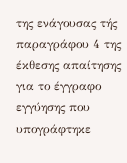της ενάγουσας τής παραγράφου 4 της έκθεσης απαίτησης για το έγγραφο εγγύησης που υπογράφτηκε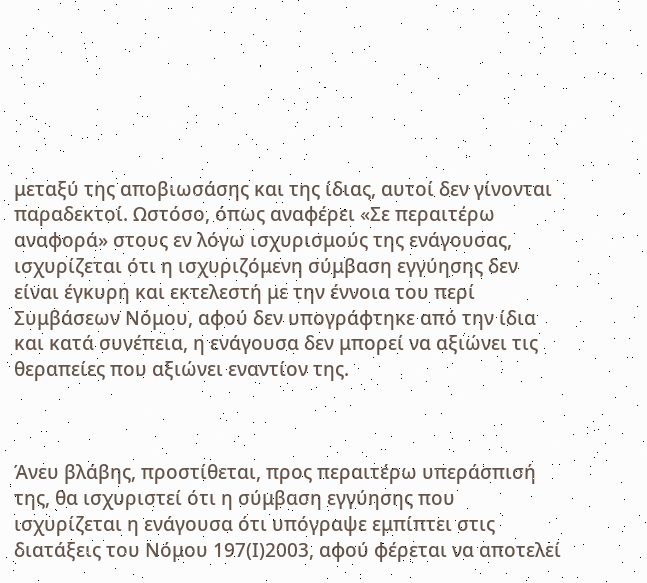μεταξύ της αποβιωσάσης και της ίδιας, αυτοί δεν γίνονται παραδεκτοί. Ωστόσο, όπως αναφέρει «Σε περαιτέρω αναφορά» στους εν λόγω ισχυρισμούς της ενάγουσας, ισχυρίζεται ότι η ισχυριζόμενη σύμβαση εγγύησης δεν είναι έγκυρη και εκτελεστή με την έννοια του περί Συμβάσεων Νόμου, αφού δεν υπογράφτηκε από την ίδια και κατά συνέπεια, η ενάγουσα δεν μπορεί να αξιώνει τις θεραπείες που αξιώνει εναντίον της.



Άνευ βλάβης, προστίθεται, προς περαιτέρω υπεράσπισή της, θα ισχυριστεί ότι η σύμβαση εγγύησης που ισχυρίζεται η ενάγουσα ότι υπόγραψε εμπίπτει στις διατάξεις του Νόμου 197(Ι)2003, αφού φέρεται να αποτελεί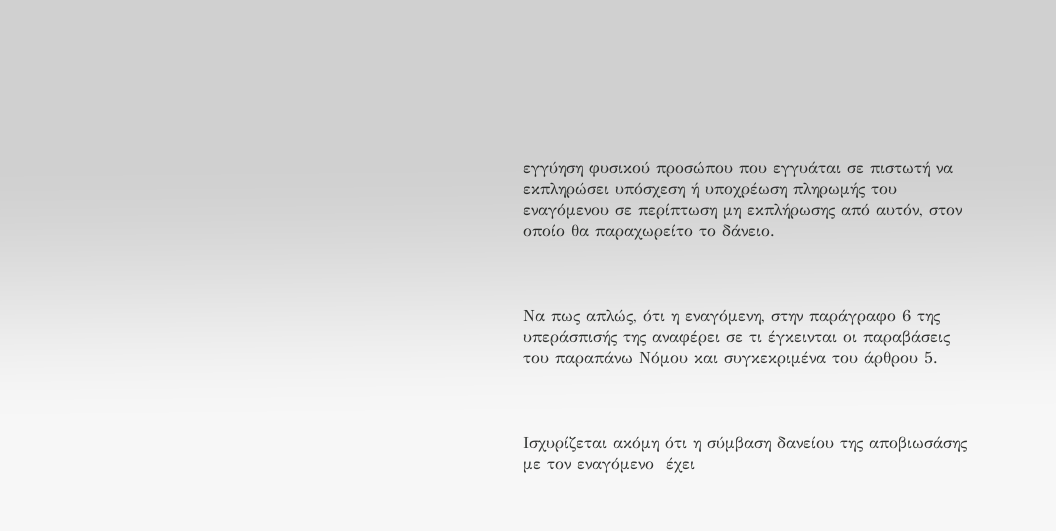εγγύηση φυσικού προσώπου που εγγυάται σε πιστωτή να εκπληρώσει υπόσχεση ή υποχρέωση πληρωμής του εναγόμενου σε περίπτωση μη εκπλήρωσης από αυτόν, στον οποίο θα παραχωρείτο το δάνειο.



Να πως απλώς, ότι η εναγόμενη, στην παράγραφο 6 της υπεράσπισής της αναφέρει σε τι έγκεινται οι παραβάσεις του παραπάνω Νόμου και συγκεκριμένα του άρθρου 5.



Ισχυρίζεται ακόμη ότι η σύμβαση δανείου της αποβιωσάσης με τον εναγόμενο  έχει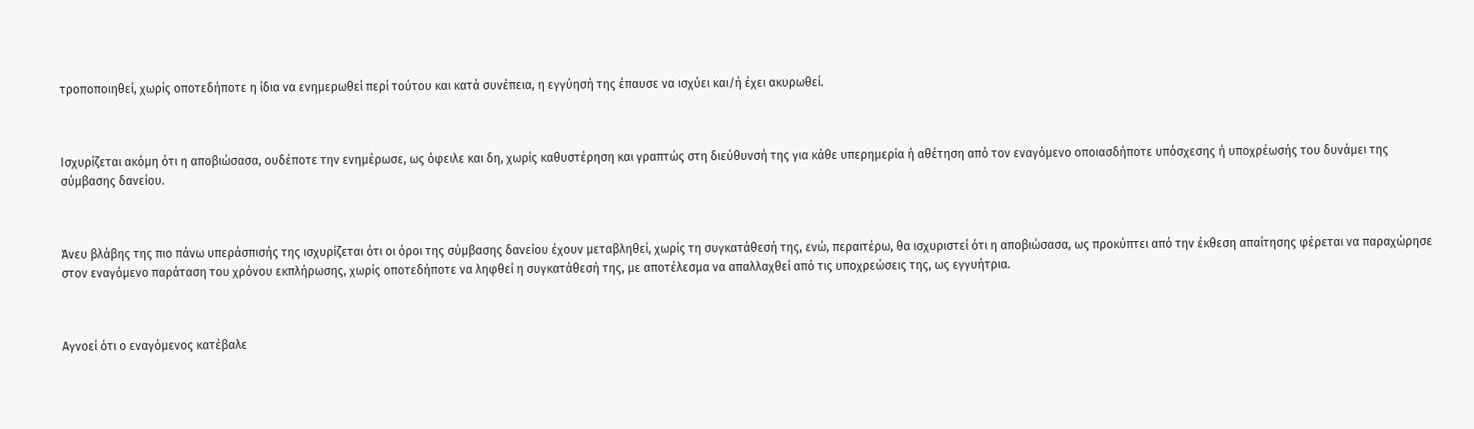τροποποιηθεί, χωρίς οποτεδήποτε η ίδια να ενημερωθεί περί τούτου και κατά συνέπεια, η εγγύησή της έπαυσε να ισχύει και/ή έχει ακυρωθεί.



Ισχυρίζεται ακόμη ότι η αποβιώσασα, ουδέποτε την ενημέρωσε, ως όφειλε και δη, χωρίς καθυστέρηση και γραπτώς στη διεύθυνσή της για κάθε υπερημερία ή αθέτηση από τον εναγόμενο οποιασδήποτε υπόσχεσης ή υποχρέωσής του δυνάμει της σύμβασης δανείου.



Άνευ βλάβης της πιο πάνω υπεράσπισής της ισχυρίζεται ότι οι όροι της σύμβασης δανείου έχουν μεταβληθεί, χωρίς τη συγκατάθεσή της, ενώ, περαιτέρω, θα ισχυριστεί ότι η αποβιώσασα, ως προκύπτει από την έκθεση απαίτησης φέρεται να παραχώρησε στον εναγόμενο παράταση του χρόνου εκπλήρωσης, χωρίς οποτεδήποτε να ληφθεί η συγκατάθεσή της, με αποτέλεσμα να απαλλαχθεί από τις υποχρεώσεις της, ως εγγυήτρια.



Αγνοεί ότι ο εναγόμενος κατέβαλε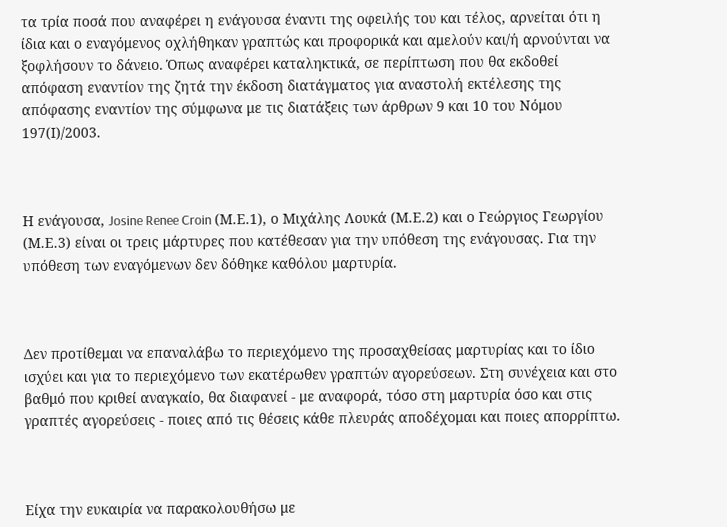τα τρία ποσά που αναφέρει η ενάγουσα έναντι της οφειλής του και τέλος, αρνείται ότι η ίδια και ο εναγόμενος οχλήθηκαν γραπτώς και προφορικά και αμελούν και/ή αρνούνται να ξοφλήσουν το δάνειο. Όπως αναφέρει καταληκτικά, σε περίπτωση που θα εκδοθεί απόφαση εναντίον της ζητά την έκδοση διατάγματος για αναστολή εκτέλεσης της απόφασης εναντίον της σύμφωνα με τις διατάξεις των άρθρων 9 και 10 του Νόμου 197(Ι)/2003.



Η ενάγουσα, Josine Renee Croin (Μ.Ε.1), ο Μιχάλης Λουκά (Μ.Ε.2) και ο Γεώργιος Γεωργίου (Μ.Ε.3) είναι οι τρεις μάρτυρες που κατέθεσαν για την υπόθεση της ενάγουσας. Για την υπόθεση των εναγόμενων δεν δόθηκε καθόλου μαρτυρία.



Δεν προτίθεμαι να επαναλάβω το περιεχόμενο της προσαχθείσας μαρτυρίας και το ίδιο ισχύει και για το περιεχόμενο των εκατέρωθεν γραπτών αγορεύσεων. Στη συνέχεια και στο βαθμό που κριθεί αναγκαίο, θα διαφανεί - με αναφορά, τόσο στη μαρτυρία όσο και στις γραπτές αγορεύσεις - ποιες από τις θέσεις κάθε πλευράς αποδέχομαι και ποιες απορρίπτω.



Είχα την ευκαιρία να παρακολουθήσω με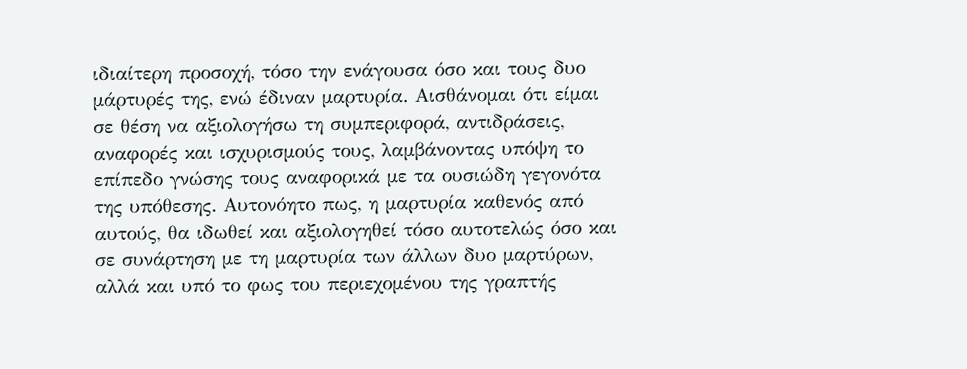ιδιαίτερη προσοχή, τόσο την ενάγουσα όσο και τους δυο μάρτυρές της, ενώ έδιναν μαρτυρία. Αισθάνομαι ότι είμαι σε θέση να αξιολογήσω τη συμπεριφορά, αντιδράσεις, αναφορές και ισχυρισμούς τους, λαμβάνοντας υπόψη το επίπεδο γνώσης τους αναφορικά με τα ουσιώδη γεγονότα της υπόθεσης. Αυτονόητο πως, η μαρτυρία καθενός από αυτούς, θα ιδωθεί και αξιολογηθεί τόσο αυτοτελώς όσο και σε συνάρτηση με τη μαρτυρία των άλλων δυο μαρτύρων, αλλά και υπό το φως του περιεχομένου της γραπτής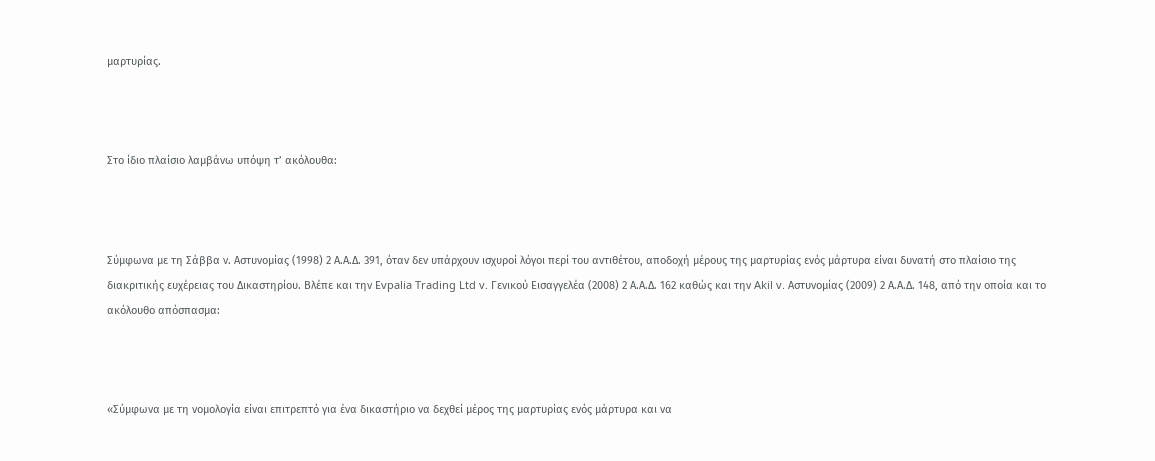μαρτυρίας.



Στο ίδιο πλαίσιο λαμβάνω υπόψη τ’ ακόλουθα:



Σύμφωνα με τη Σάββα ν. Αστυνομίας (1998) 2 Α.Α.Δ. 391, όταν δεν υπάρχουν ισχυροί λόγοι περί του αντιθέτου, αποδοχή μέρους της μαρτυρίας ενός μάρτυρα είναι δυνατή στο πλαίσιο της διακριτικής ευχέρειας του Δικαστηρίου. Βλέπε και την Εvpalia Trading Ltd v. Γενικού Εισαγγελέα (2008) 2 Α.Α.Δ. 162 καθώς και την Akil v. Αστυνομίας (2009) 2 Α.Α.Δ. 148, από την οποία και το ακόλουθο απόσπασμα:



«Σύμφωνα με τη νομολογία είναι επιτρεπτό για ένα δικαστήριο να δεχθεί μέρος της μαρτυρίας ενός μάρτυρα και να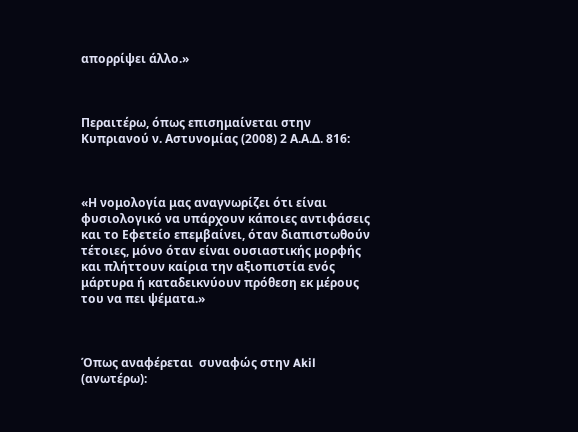απορρίψει άλλο.»



Περαιτέρω, όπως επισημαίνεται στην Κυπριανού ν. Αστυνομίας (2008) 2 Α.Α.Δ. 816:



«Η νομολογία μας αναγνωρίζει ότι είναι φυσιολογικό να υπάρχουν κάποιες αντιφάσεις και το Εφετείο επεμβαίνει, όταν διαπιστωθούν τέτοιες, μόνο όταν είναι ουσιαστικής μορφής και πλήττουν καίρια την αξιοπιστία ενός μάρτυρα ή καταδεικνύουν πρόθεση εκ μέρους του να πει ψέματα.»



Όπως αναφέρεται  συναφώς στην Akil  (ανωτέρω):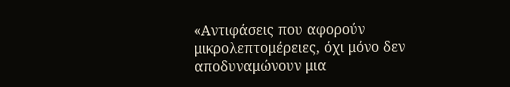«Αντιφάσεις που αφορούν μικρολεπτομέρειες, όχι μόνο δεν αποδυναμώνουν μια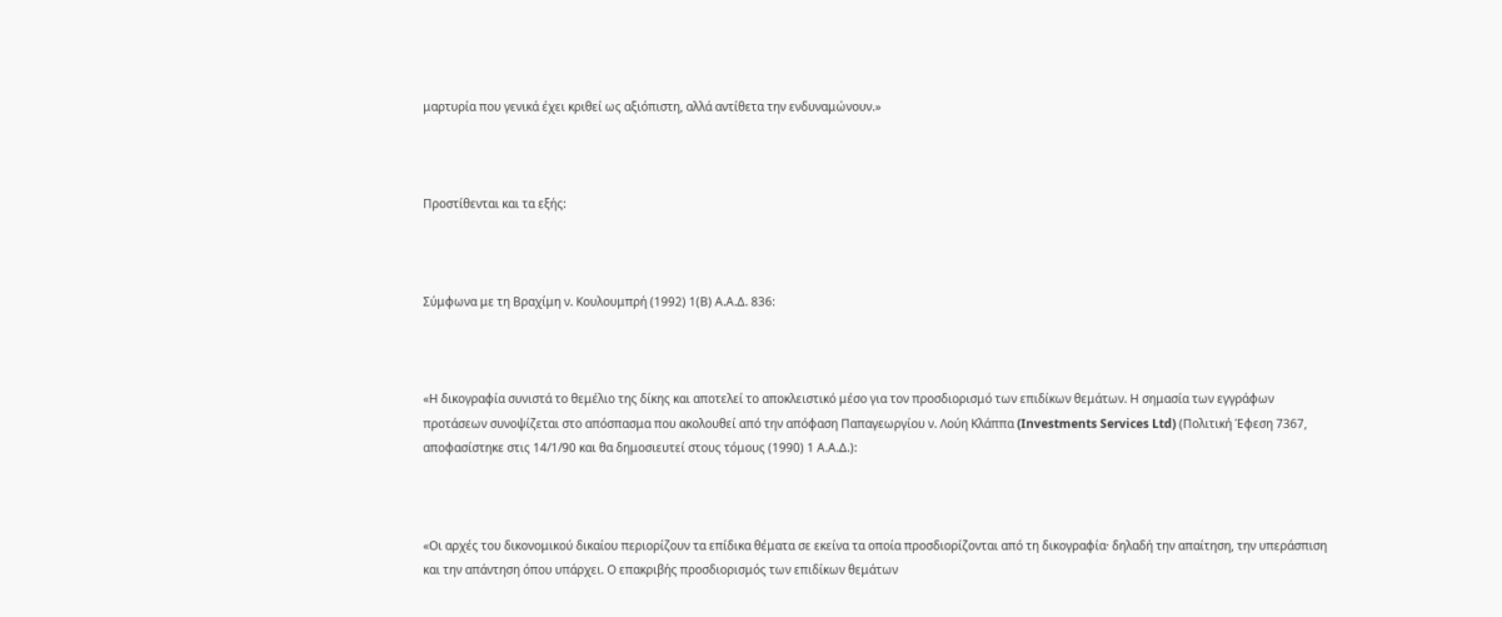μαρτυρία που γενικά έχει κριθεί ως αξιόπιστη, αλλά αντίθετα την ενδυναμώνουν.»



Προστίθενται και τα εξής:



Σύμφωνα με τη Βραχίμη ν. Κουλουμπρή (1992) 1(Β) Α.Α.Δ. 836:



«Η δικογραφία συνιστά το θεμέλιο της δίκης και αποτελεί το αποκλειστικό μέσο για τον προσδιορισμό των επιδίκων θεμάτων. Η σημασία των εγγράφων προτάσεων συνοψίζεται στο απόσπασμα που ακολουθεί από την απόφαση Παπαγεωργίου ν. Λούη Κλάππα (Investments Services Ltd) (Πολιτική Έφεση 7367, αποφασίστηκε στις 14/1/90 και θα δημοσιευτεί στους τόμους (1990) 1 Α.Α.Δ.):



«Οι αρχές του δικονομικού δικαίου περιορίζουν τα επίδικα θέματα σε εκείνα τα οποία προσδιορίζονται από τη δικογραφία· δηλαδή την απαίτηση, την υπεράσπιση και την απάντηση όπου υπάρχει. Ο επακριβής προσδιορισμός των επιδίκων θεμάτων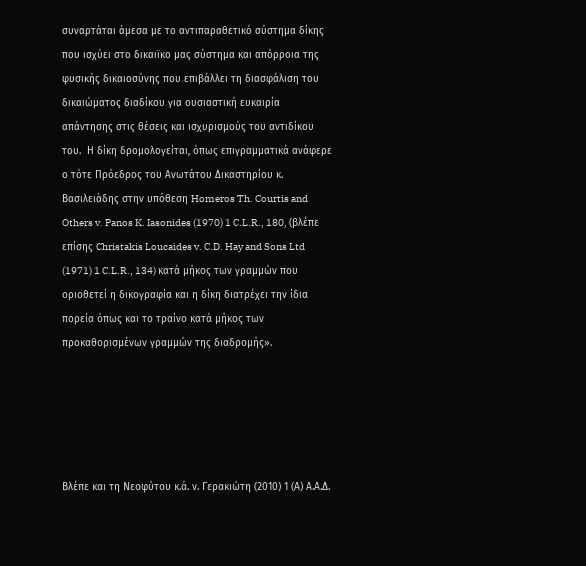συναρτάται άμεσα με το αντιπαραθετικό σύστημα δίκης που ισχύει στο δικαιϊκο μας σύστημα και απόρροια της φυσικής δικαιοσύνης που επιβάλλει τη διασφάλιση του δικαιώματος διαδίκου για ουσιαστική ευκαιρία απάντησης στις θέσεις και ισχυρισμούς του αντιδίκου του.  Η δίκη δρομολογείται, όπως επιγραμματικά ανάφερε ο τότε Πρόεδρος του Ανωτάτου Δικαστηρίου κ. Βασιλειάδης στην υπόθεση Homeros Th. Courtis and Others v. Panos K. Iasonides (1970) 1 C.L.R., 180, (βλέπε επίσης Christakis Loucaides v. C.D. Hay and Sons Ltd (1971) 1 C.L.R., 134) κατά μήκος των γραμμών που οριοθετεί η δικογραφία και η δίκη διατρέχει την ίδια πορεία όπως και το τραίνο κατά μήκος των προκαθορισμένων γραμμών της διαδρομής».





Βλέπε και τη Νεοφύτου κ.ά. ν. Γερακιώτη (2010) 1 (Α) Α.Α.Δ.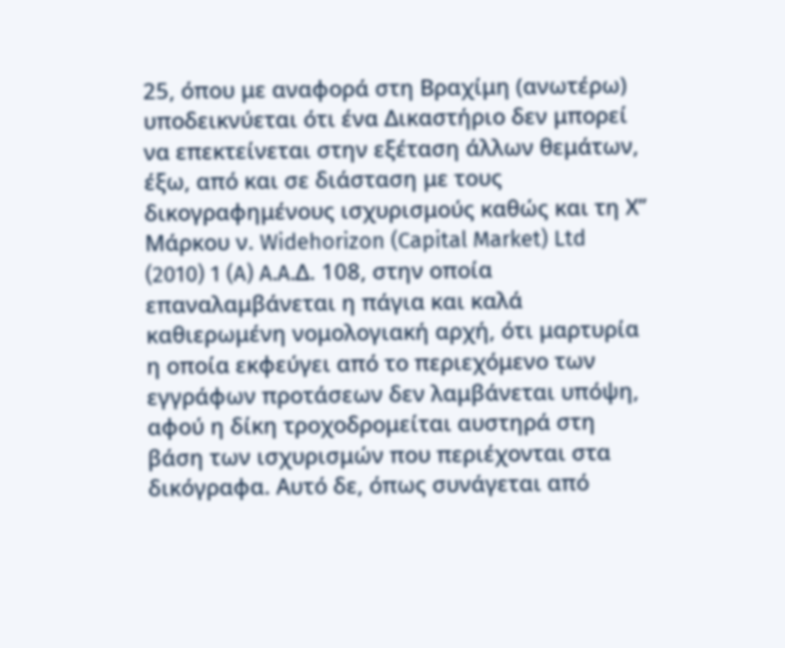25, όπου με αναφορά στη Βραχίμη (ανωτέρω) υποδεικνύεται ότι ένα Δικαστήριο δεν μπορεί να επεκτείνεται στην εξέταση άλλων θεμάτων, έξω, από και σε διάσταση με τους δικογραφημένους ισχυρισμούς καθώς και τη Χ’’ Μάρκου ν. Widehorizon (Capital Market) Ltd (2010) 1 (A) A.A.Δ. 108, στην οποία επαναλαμβάνεται η πάγια και καλά καθιερωμένη νομολογιακή αρχή, ότι μαρτυρία η οποία εκφεύγει από το περιεχόμενο των εγγράφων προτάσεων δεν λαμβάνεται υπόψη, αφού η δίκη τροχοδρομείται αυστηρά στη βάση των ισχυρισμών που περιέχονται στα δικόγραφα. Αυτό δε, όπως συνάγεται από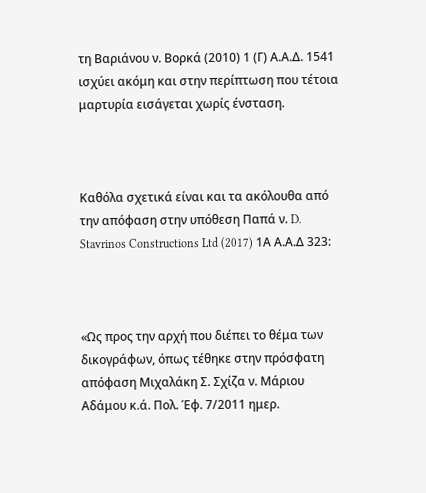τη Βαριάνου ν. Βορκά (2010) 1 (Γ) Α.Α.Δ. 1541 ισχύει ακόμη και στην περίπτωση που τέτοια μαρτυρία εισάγεται χωρίς ένσταση.



Καθόλα σχετικά είναι και τα ακόλουθα από την απόφαση στην υπόθεση Παπά ν. D. Stavrinos Constructions Ltd (2017) 1Α Α.Α.Δ 323:



«Ως προς την αρχή που διέπει το θέμα των δικογράφων, όπως τέθηκε στην πρόσφατη απόφαση Μιχαλάκη Σ. Σχίζα ν. Μάριου Αδάμου κ.ά. Πολ. Έφ. 7/2011 ημερ.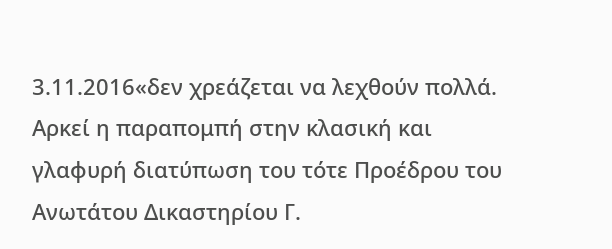3.11.2016«δεν χρεάζεται να λεχθούν πολλά. Αρκεί η παραπομπή στην κλασική και γλαφυρή διατύπωση του τότε Προέδρου του Ανωτάτου Δικαστηρίου Γ.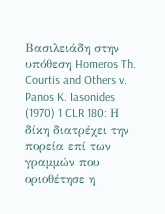Βασιλειάδη στην υπόθεση Homeros Th. Courtis and Others v. Panos K. Iasonides (1970) 1 CLR 180: Η δίκη διατρέχει την πορεία επί των γραμμών που οριοθέτησε η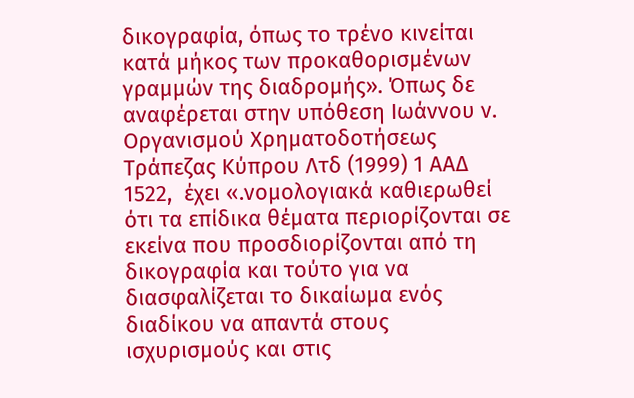δικογραφία, όπως το τρένο κινείται κατά μήκος των προκαθορισμένων γραμμών της διαδρομής». Όπως δε αναφέρεται στην υπόθεση Ιωάννου ν. Οργανισμού Χρηματοδοτήσεως Τράπεζας Κύπρου Λτδ (1999) 1 ΑΑΔ 1522,  έχει «.νομολογιακά καθιερωθεί ότι τα επίδικα θέματα περιορίζονται σε εκείνα που προσδιορίζονται από τη δικογραφία και τούτο για να διασφαλίζεται το δικαίωμα ενός διαδίκου να απαντά στους ισχυρισμούς και στις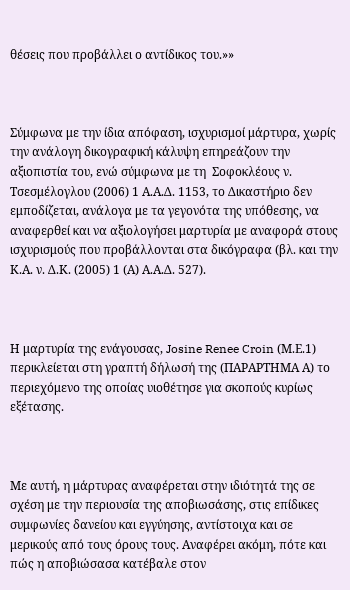θέσεις που προβάλλει ο αντίδικος του.»»



Σύμφωνα με την ίδια απόφαση, ισχυρισμοί μάρτυρα, χωρίς την ανάλογη δικογραφική κάλυψη επηρεάζουν την αξιοπιστία του, ενώ σύμφωνα με τη  Σοφοκλέους ν. Τσεσμέλογλου (2006) 1 Α.Α.Δ. 1153, το Δικαστήριο δεν εμποδίζεται, ανάλογα με τα γεγονότα της υπόθεσης, να αναφερθεί και να αξιολογήσει μαρτυρία με αναφορά στους ισχυρισμούς που προβάλλονται στα δικόγραφα (βλ. και την Κ.Α. ν. Δ.Κ. (2005) 1 (Α) Α.Α.Δ. 527).



Η μαρτυρία της ενάγουσας, Josine Renee Croin (Μ.Ε.1) περικλείεται στη γραπτή δήλωσή της (ΠΑΡΑΡΤΗΜΑ Α) το περιεχόμενο της οποίας υιοθέτησε για σκοπούς κυρίως εξέτασης.



Με αυτή, η μάρτυρας αναφέρεται στην ιδιότητά της σε σχέση με την περιουσία της αποβιωσάσης, στις επίδικες συμφωνίες δανείου και εγγύησης, αντίστοιχα και σε μερικούς από τους όρους τους. Αναφέρει ακόμη, πότε και πώς η αποβιώσασα κατέβαλε στον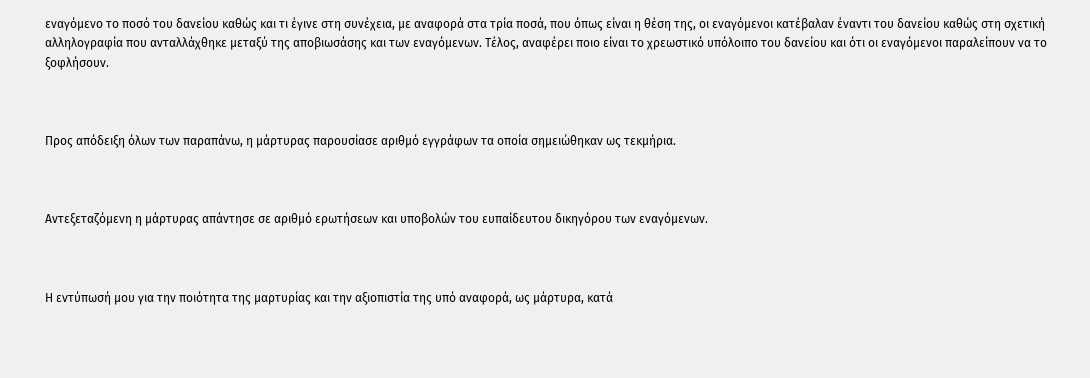εναγόμενο το ποσό του δανείου καθώς και τι έγινε στη συνέχεια, με αναφορά στα τρία ποσά, που όπως είναι η θέση της, οι εναγόμενοι κατέβαλαν έναντι του δανείου καθώς στη σχετική αλληλογραφία που ανταλλάχθηκε μεταξύ της αποβιωσάσης και των εναγόμενων. Τέλος, αναφέρει ποιο είναι το χρεωστικό υπόλοιπο του δανείου και ότι οι εναγόμενοι παραλείπουν να το ξοφλήσουν.



Προς απόδειξη όλων των παραπάνω, η μάρτυρας παρουσίασε αριθμό εγγράφων τα οποία σημειώθηκαν ως τεκμήρια.



Αντεξεταζόμενη η μάρτυρας απάντησε σε αριθμό ερωτήσεων και υποβολών του ευπαίδευτου δικηγόρου των εναγόμενων.



Η εντύπωσή μου για την ποιότητα της μαρτυρίας και την αξιοπιστία της υπό αναφορά, ως μάρτυρα, κατά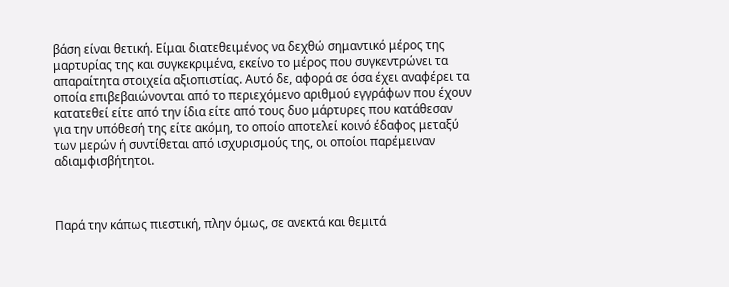βάση είναι θετική. Είμαι διατεθειμένος να δεχθώ σημαντικό μέρος της μαρτυρίας της και συγκεκριμένα, εκείνο το μέρος που συγκεντρώνει τα απαραίτητα στοιχεία αξιοπιστίας. Αυτό δε, αφορά σε όσα έχει αναφέρει τα οποία επιβεβαιώνονται από το περιεχόμενο αριθμού εγγράφων που έχουν κατατεθεί είτε από την ίδια είτε από τους δυο μάρτυρες που κατάθεσαν για την υπόθεσή της είτε ακόμη, το οποίο αποτελεί κοινό έδαφος μεταξύ των μερών ή συντίθεται από ισχυρισμούς της, οι οποίοι παρέμειναν αδιαμφισβήτητοι.



Παρά την κάπως πιεστική, πλην όμως, σε ανεκτά και θεμιτά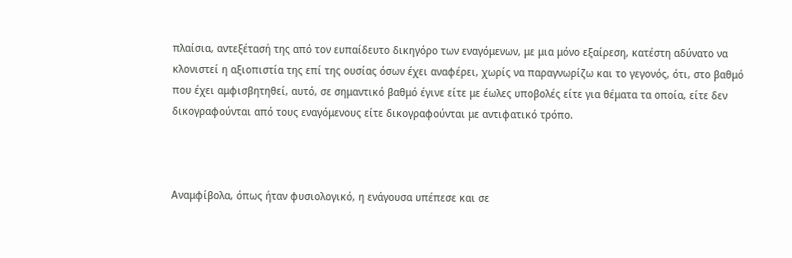πλαίσια, αντεξέτασή της από τον ευπαίδευτο δικηγόρο των εναγόμενων, με μια μόνο εξαίρεση, κατέστη αδύνατο να κλονιστεί η αξιοπιστία της επί της ουσίας όσων έχει αναφέρει, χωρίς να παραγνωρίζω και το γεγονός, ότι, στο βαθμό που έχει αμφισβητηθεί, αυτό, σε σημαντικό βαθμό έγινε είτε με έωλες υποβολές είτε για θέματα τα οποία, είτε δεν δικογραφούνται από τους εναγόμενους είτε δικογραφούνται με αντιφατικό τρόπο.



Αναμφίβολα, όπως ήταν φυσιολογικό, η ενάγουσα υπέπεσε και σε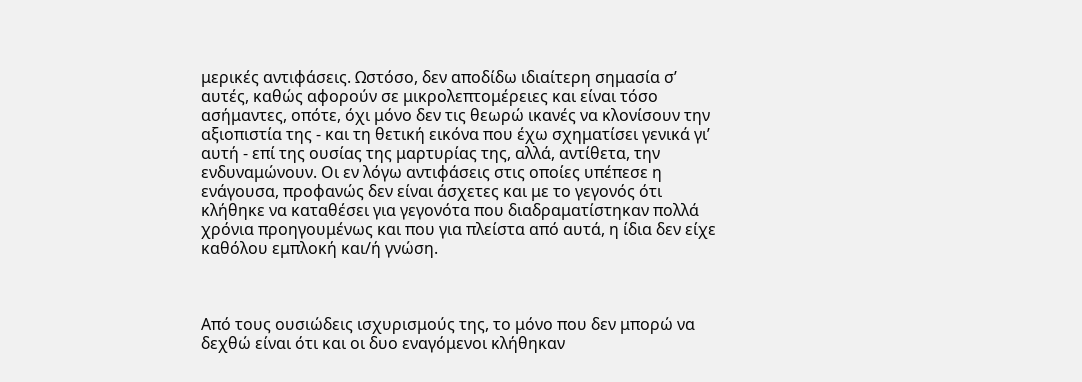μερικές αντιφάσεις. Ωστόσο, δεν αποδίδω ιδιαίτερη σημασία σ’ αυτές, καθώς αφορούν σε μικρολεπτομέρειες και είναι τόσο ασήμαντες, οπότε, όχι μόνο δεν τις θεωρώ ικανές να κλονίσουν την αξιοπιστία της - και τη θετική εικόνα που έχω σχηματίσει γενικά γι’ αυτή - επί της ουσίας της μαρτυρίας της, αλλά, αντίθετα, την ενδυναμώνουν. Οι εν λόγω αντιφάσεις στις οποίες υπέπεσε η ενάγουσα, προφανώς δεν είναι άσχετες και με το γεγονός ότι κλήθηκε να καταθέσει για γεγονότα που διαδραματίστηκαν πολλά χρόνια προηγουμένως και που για πλείστα από αυτά, η ίδια δεν είχε καθόλου εμπλοκή και/ή γνώση.



Από τους ουσιώδεις ισχυρισμούς της, το μόνο που δεν μπορώ να δεχθώ είναι ότι και οι δυο εναγόμενοι κλήθηκαν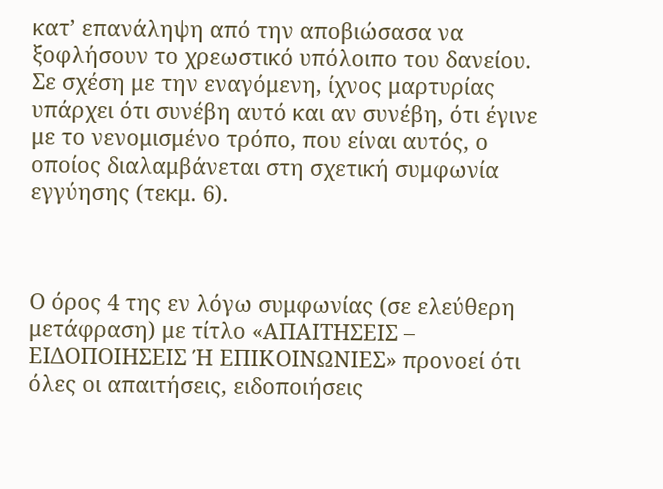κατ’ επανάληψη από την αποβιώσασα να ξοφλήσουν το χρεωστικό υπόλοιπο του δανείου. Σε σχέση με την εναγόμενη, ίχνος μαρτυρίας υπάρχει ότι συνέβη αυτό και αν συνέβη, ότι έγινε με το νενομισμένο τρόπο, που είναι αυτός, ο οποίος διαλαμβάνεται στη σχετική συμφωνία εγγύησης (τεκμ. 6).



Ο όρος 4 της εν λόγω συμφωνίας (σε ελεύθερη μετάφραση) με τίτλο «ΑΠΑΙΤΗΣΕΙΣ – ΕΙΔΟΠΟΙΗΣΕΙΣ Ή ΕΠΙΚΟΙΝΩΝΙΕΣ» προνοεί ότι όλες οι απαιτήσεις, ειδοποιήσεις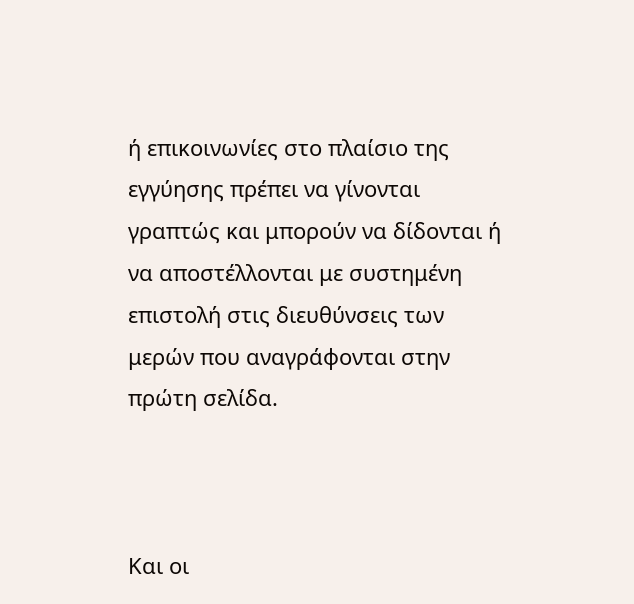ή επικοινωνίες στο πλαίσιο της εγγύησης πρέπει να γίνονται γραπτώς και μπορούν να δίδονται ή να αποστέλλονται με συστημένη επιστολή στις διευθύνσεις των μερών που αναγράφονται στην πρώτη σελίδα.



Και οι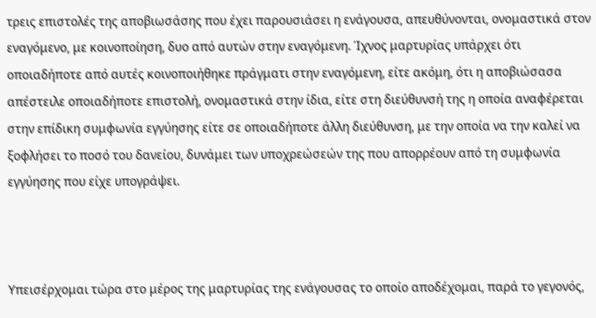τρεις επιστολές της αποβιωσάσης που έχει παρουσιάσει η ενάγουσα, απευθύνονται, ονομαστικά στον εναγόμενο, με κοινοποίηση, δυο από αυτών στην εναγόμενη. Ίχνος μαρτυρίας υπάρχει ότι οποιαδήποτε από αυτές κοινοποιήθηκε πράγματι στην εναγόμενη, είτε ακόμη, ότι η αποβιώσασα απέστειλε οποιαδήποτε επιστολή, ονομαστικά στην ίδια, είτε στη διεύθυνσή της η οποία αναφέρεται στην επίδικη συμφωνία εγγύησης είτε σε οποιαδήποτε άλλη διεύθυνση, με την οποία να την καλεί να ξοφλήσει το ποσό του δανείου, δυνάμει των υποχρεώσεών της που απορρέουν από τη συμφωνία εγγύησης που είχε υπογράψει.



Υπεισέρχομαι τώρα στο μέρος της μαρτυρίας της ενάγουσας το οποίο αποδέχομαι, παρά το γεγονός,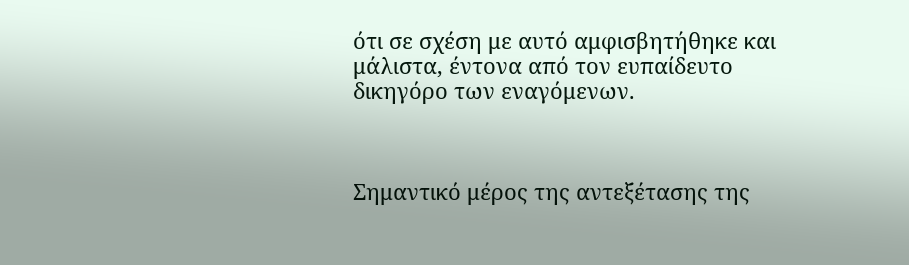ότι σε σχέση με αυτό αμφισβητήθηκε και μάλιστα, έντονα από τον ευπαίδευτο δικηγόρο των εναγόμενων.



Σημαντικό μέρος της αντεξέτασης της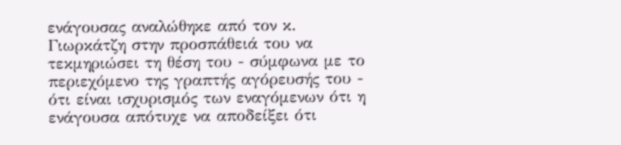ενάγουσας αναλώθηκε από τον κ. Γιωρκάτζη στην προσπάθειά του να τεκμηριώσει τη θέση του - σύμφωνα με το περιεχόμενο της γραπτής αγόρευσής του - ότι είναι ισχυρισμός των εναγόμενων ότι η ενάγουσα απότυχε να αποδείξει ότι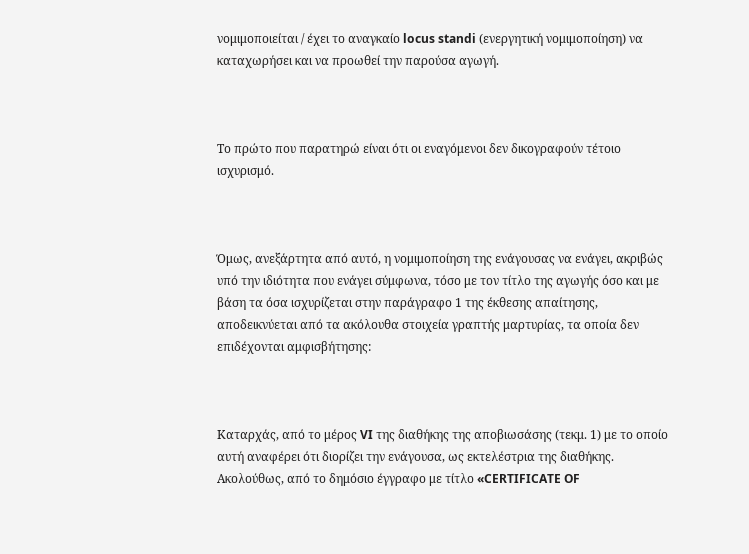νομιμοποιείται / έχει το αναγκαίο locus standi (ενεργητική νομιμοποίηση) να καταχωρήσει και να προωθεί την παρούσα αγωγή.



Το πρώτο που παρατηρώ είναι ότι οι εναγόμενοι δεν δικογραφούν τέτοιο ισχυρισμό.



Όμως, ανεξάρτητα από αυτό, η νομιμοποίηση της ενάγουσας να ενάγει, ακριβώς υπό την ιδιότητα που ενάγει σύμφωνα, τόσο με τον τίτλο της αγωγής όσο και με βάση τα όσα ισχυρίζεται στην παράγραφο 1 της έκθεσης απαίτησης, αποδεικνύεται από τα ακόλουθα στοιχεία γραπτής μαρτυρίας, τα οποία δεν επιδέχονται αμφισβήτησης:



Καταρχάς, από το μέρος VI της διαθήκης της αποβιωσάσης (τεκμ. 1) με το οποίο αυτή αναφέρει ότι διορίζει την ενάγουσα, ως εκτελέστρια της διαθήκης. Ακολούθως, από το δημόσιο έγγραφο με τίτλο «CERTIFICATE OF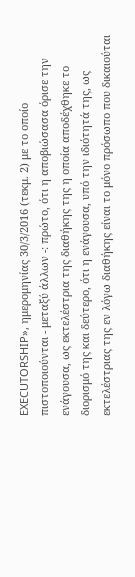EXECUTORSHIP», ημερομηνίας 30/3/2016 (τεκμ. 2) με το οποίο πιστοποιούνται - μεταξύ άλλων -: πρώτο, ότι η αποβιώσασα όρισε την ενάγουσα, ως εκτελέστρια της διαθήκης της η οποία αποδέχθηκε το διορισμό της και δεύτερο, ότι η ενάγουσα, υπό την ιδιότητά της, ως εκτελέστριας της εν λόγω διαθήκης είναι το μόνο πρόσωπο που δικαιούται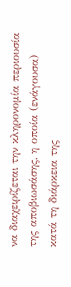να διαχειρίζεται την κληρονομία περιουσία της αποβιωσάσης, η οποία (ενάγουσα) κατά τη διάρκεια της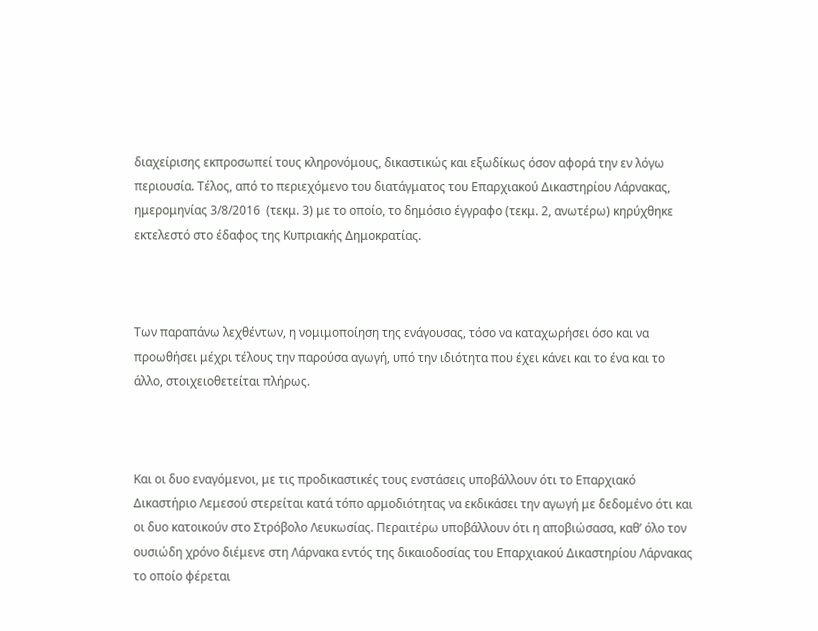διαχείρισης εκπροσωπεί τους κληρονόμους, δικαστικώς και εξωδίκως όσον αφορά την εν λόγω περιουσία. Τέλος, από το περιεχόμενο του διατάγματος του Επαρχιακού Δικαστηρίου Λάρνακας, ημερομηνίας 3/8/2016  (τεκμ. 3) με το οποίο, το δημόσιο έγγραφο (τεκμ. 2, ανωτέρω) κηρύχθηκε εκτελεστό στο έδαφος της Κυπριακής Δημοκρατίας.



Των παραπάνω λεχθέντων, η νομιμοποίηση της ενάγουσας, τόσο να καταχωρήσει όσο και να προωθήσει μέχρι τέλους την παρούσα αγωγή, υπό την ιδιότητα που έχει κάνει και το ένα και το άλλο, στοιχειοθετείται πλήρως.



Και οι δυο εναγόμενοι, με τις προδικαστικές τους ενστάσεις υποβάλλουν ότι το Επαρχιακό Δικαστήριο Λεμεσού στερείται κατά τόπο αρμοδιότητας να εκδικάσει την αγωγή με δεδομένο ότι και οι δυο κατοικούν στο Στρόβολο Λευκωσίας. Περαιτέρω υποβάλλουν ότι η αποβιώσασα, καθ’ όλο τον ουσιώδη χρόνο διέμενε στη Λάρνακα εντός της δικαιοδοσίας του Επαρχιακού Δικαστηρίου Λάρνακας το οποίο φέρεται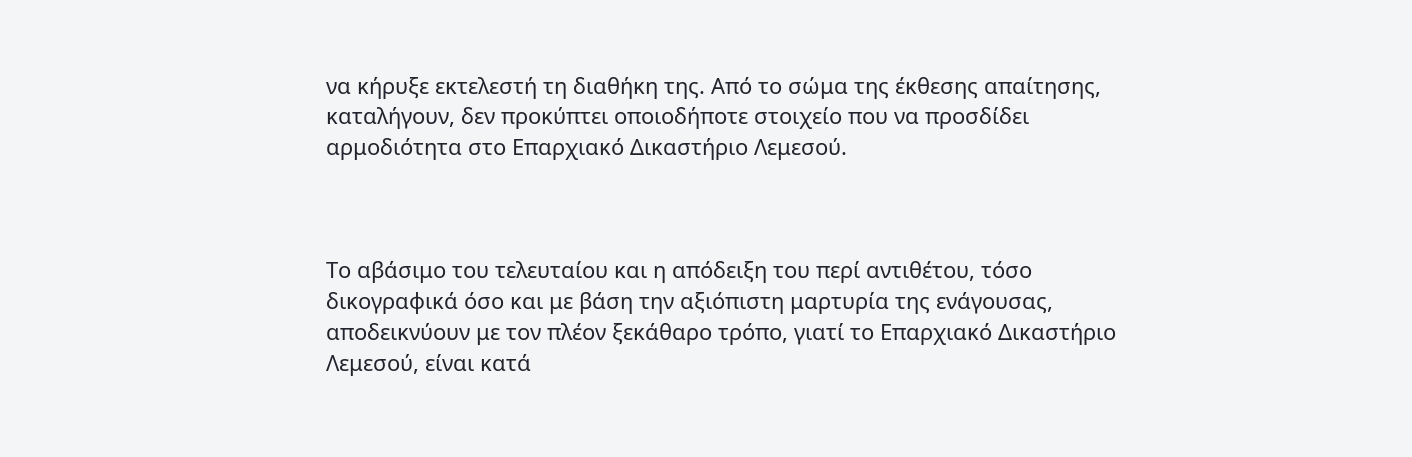να κήρυξε εκτελεστή τη διαθήκη της. Από το σώμα της έκθεσης απαίτησης, καταλήγουν, δεν προκύπτει οποιοδήποτε στοιχείο που να προσδίδει αρμοδιότητα στο Επαρχιακό Δικαστήριο Λεμεσού.



Το αβάσιμο του τελευταίου και η απόδειξη του περί αντιθέτου, τόσο δικογραφικά όσο και με βάση την αξιόπιστη μαρτυρία της ενάγουσας, αποδεικνύουν με τον πλέον ξεκάθαρο τρόπο, γιατί το Επαρχιακό Δικαστήριο Λεμεσού, είναι κατά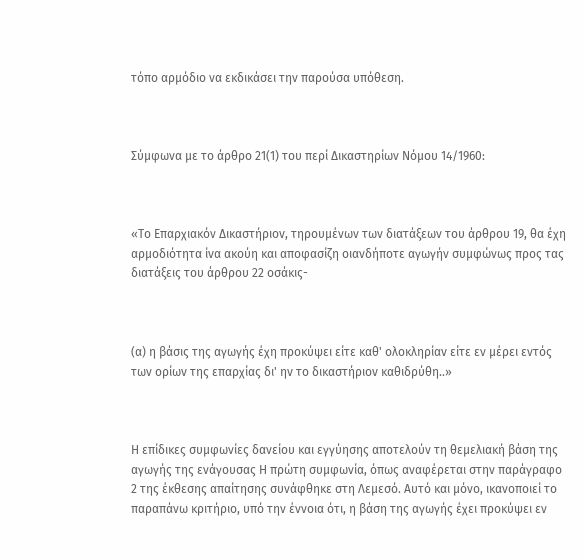τόπο αρμόδιο να εκδικάσει την παρούσα υπόθεση.



Σύμφωνα με το άρθρο 21(1) του περί Δικαστηρίων Νόμου 14/1960:



«Το Επαρχιακόν Δικαστήριov, τηρουμένων των διατάξεων του άρθρου 19, θα έχη αρμοδιότητα ίvα ακούη και αποφασίζη οιανδήποτε αγωγήν συμφώνως προς τας διατάξεις του άρθρου 22 οσάκις-



(α) η βάσις της αγωγής έχη προκύψει είτε καθ' oλoκληρίαv είτε εν μέρει εντός των oρίωv της επαρχίας δι' ηv το δικαστήριov καθιδρύθη..»



Η επίδικες συμφωνίες δανείου και εγγύησης αποτελούν τη θεμελιακή βάση της αγωγής της ενάγουσας Η πρώτη συμφωνία, όπως αναφέρεται στην παράγραφο 2 της έκθεσης απαίτησης συνάφθηκε στη Λεμεσό. Αυτό και μόνο, ικανοποιεί το παραπάνω κριτήριο, υπό την έννοια ότι, η βάση της αγωγής έχει προκύψει εν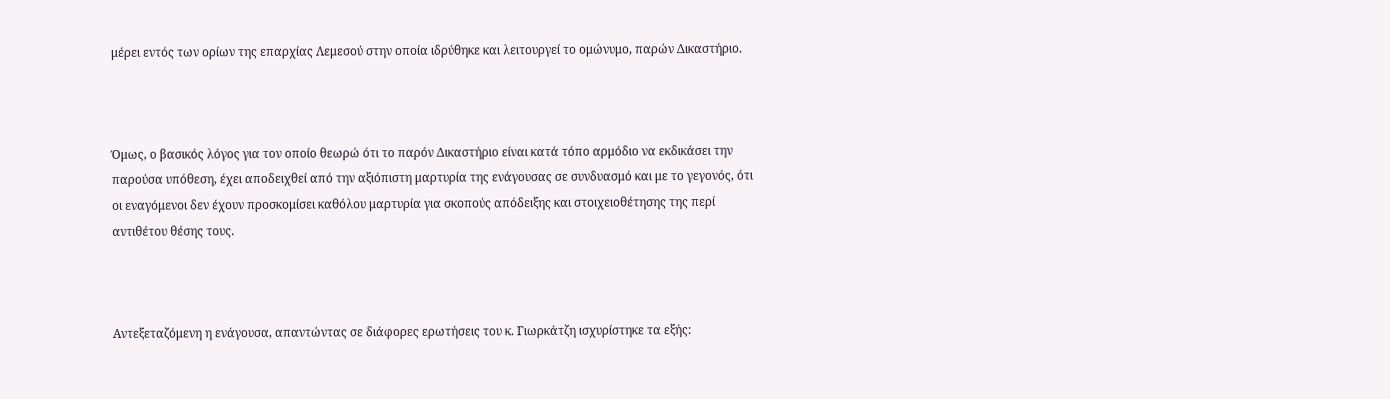μέρει εντός των ορίων της επαρχίας Λεμεσού στην οποία ιδρύθηκε και λειτουργεί το ομώνυμο, παρών Δικαστήριο.



Όμως, ο βασικός λόγος για τον οποίο θεωρώ ότι το παρόν Δικαστήριο είναι κατά τόπο αρμόδιο να εκδικάσει την παρούσα υπόθεση, έχει αποδειχθεί από την αξιόπιστη μαρτυρία της ενάγουσας σε συνδυασμό και με το γεγονός, ότι οι εναγόμενοι δεν έχουν προσκομίσει καθόλου μαρτυρία για σκοπούς απόδειξης και στοιχειοθέτησης της περί αντιθέτου θέσης τους.



Αντεξεταζόμενη η ενάγουσα, απαντώντας σε διάφορες ερωτήσεις του κ. Γιωρκάτζη ισχυρίστηκε τα εξής: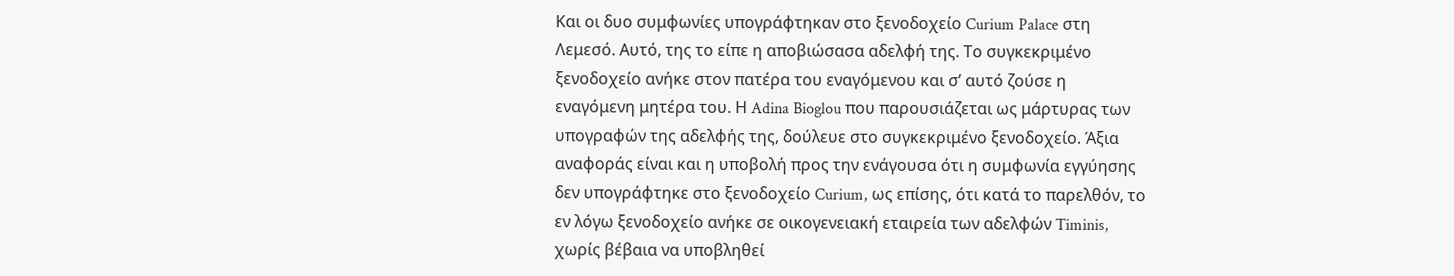Και οι δυο συμφωνίες υπογράφτηκαν στο ξενοδοχείο Curium Palace στη Λεμεσό. Αυτό, της το είπε η αποβιώσασα αδελφή της. Το συγκεκριμένο ξενοδοχείο ανήκε στον πατέρα του εναγόμενου και σ’ αυτό ζούσε η εναγόμενη μητέρα του. Η Adina Bioglou που παρουσιάζεται ως μάρτυρας των υπογραφών της αδελφής της, δούλευε στο συγκεκριμένο ξενοδοχείο. Άξια αναφοράς είναι και η υποβολή προς την ενάγουσα ότι η συμφωνία εγγύησης δεν υπογράφτηκε στο ξενοδοχείο Curium, ως επίσης, ότι κατά το παρελθόν, το εν λόγω ξενοδοχείο ανήκε σε οικογενειακή εταιρεία των αδελφών Timinis, χωρίς βέβαια να υποβληθεί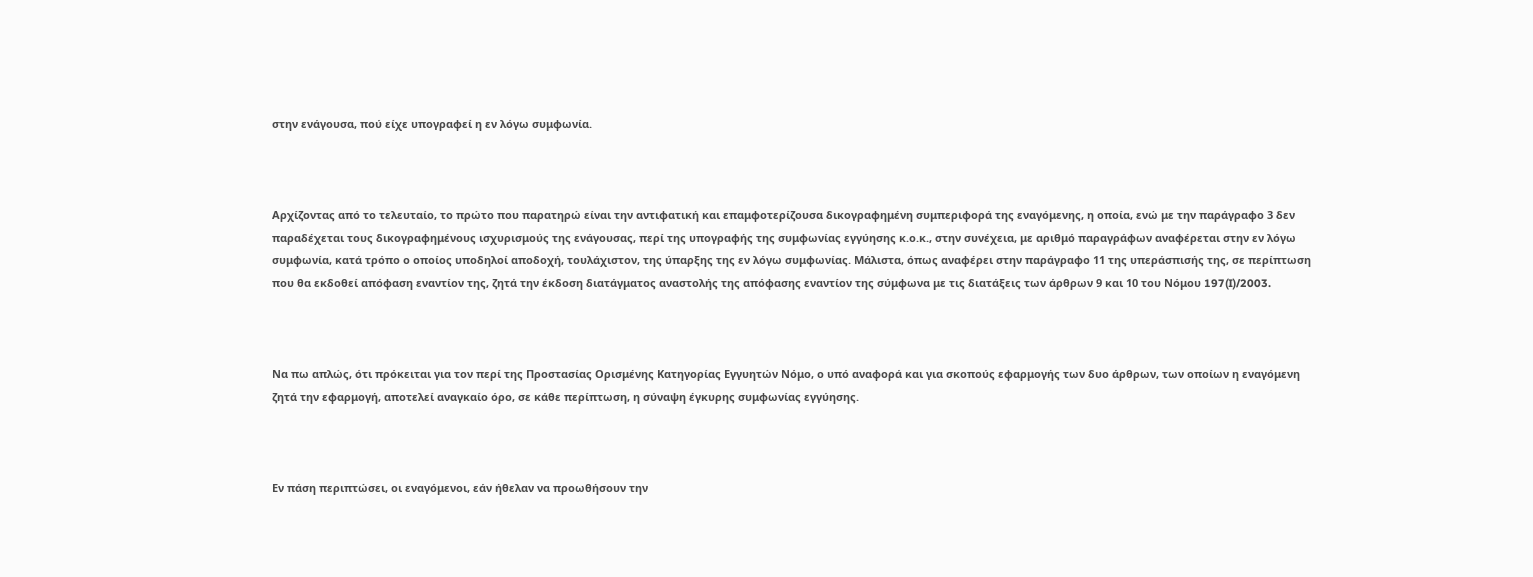στην ενάγουσα, πού είχε υπογραφεί η εν λόγω συμφωνία.



Αρχίζοντας από το τελευταίο, το πρώτο που παρατηρώ είναι την αντιφατική και επαμφοτερίζουσα δικογραφημένη συμπεριφορά της εναγόμενης, η οποία, ενώ με την παράγραφο 3 δεν παραδέχεται τους δικογραφημένους ισχυρισμούς της ενάγουσας, περί της υπογραφής της συμφωνίας εγγύησης κ.ο.κ., στην συνέχεια, με αριθμό παραγράφων αναφέρεται στην εν λόγω συμφωνία, κατά τρόπο ο οποίος υποδηλοί αποδοχή, τουλάχιστον, της ύπαρξης της εν λόγω συμφωνίας. Μάλιστα, όπως αναφέρει στην παράγραφο 11 της υπεράσπισής της, σε περίπτωση που θα εκδοθεί απόφαση εναντίον της, ζητά την έκδοση διατάγματος αναστολής της απόφασης εναντίον της σύμφωνα με τις διατάξεις των άρθρων 9 και 10 του Νόμου 197(I)/2003.



Να πω απλώς, ότι πρόκειται για τον περί της Προστασίας Ορισμένης Κατηγορίας Εγγυητών Νόμο, ο υπό αναφορά και για σκοπούς εφαρμογής των δυο άρθρων, των οποίων η εναγόμενη ζητά την εφαρμογή, αποτελεί αναγκαίο όρο, σε κάθε περίπτωση, η σύναψη έγκυρης συμφωνίας εγγύησης.



Εν πάση περιπτώσει, οι εναγόμενοι, εάν ήθελαν να προωθήσουν την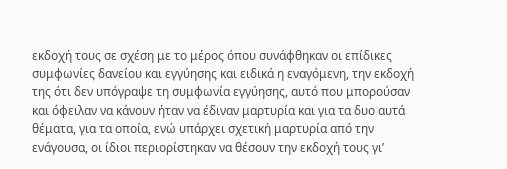εκδοχή τους σε σχέση με το μέρος όπου συνάφθηκαν οι επίδικες συμφωνίες δανείου και εγγύησης και ειδικά η εναγόμενη, την εκδοχή της ότι δεν υπόγραψε τη συμφωνία εγγύησης, αυτό που μπορούσαν και όφειλαν να κάνουν ήταν να έδιναν μαρτυρία και για τα δυο αυτά θέματα, για τα οποία, ενώ υπάρχει σχετική μαρτυρία από την ενάγουσα, οι ίδιοι περιορίστηκαν να θέσουν την εκδοχή τους γι’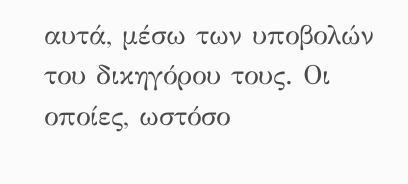αυτά, μέσω των υποβολών του δικηγόρου τους. Οι οποίες, ωστόσο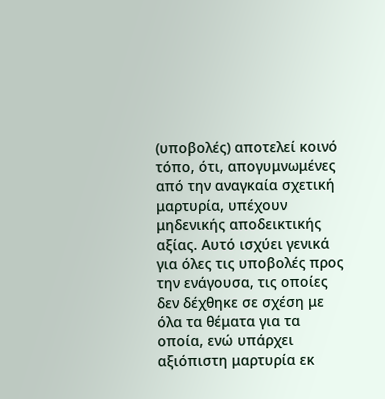(υποβολές) αποτελεί κοινό τόπο, ότι, απογυμνωμένες από την αναγκαία σχετική μαρτυρία, υπέχουν μηδενικής αποδεικτικής αξίας. Αυτό ισχύει γενικά για όλες τις υποβολές προς την ενάγουσα, τις οποίες δεν δέχθηκε σε σχέση με όλα τα θέματα για τα οποία, ενώ υπάρχει αξιόπιστη μαρτυρία εκ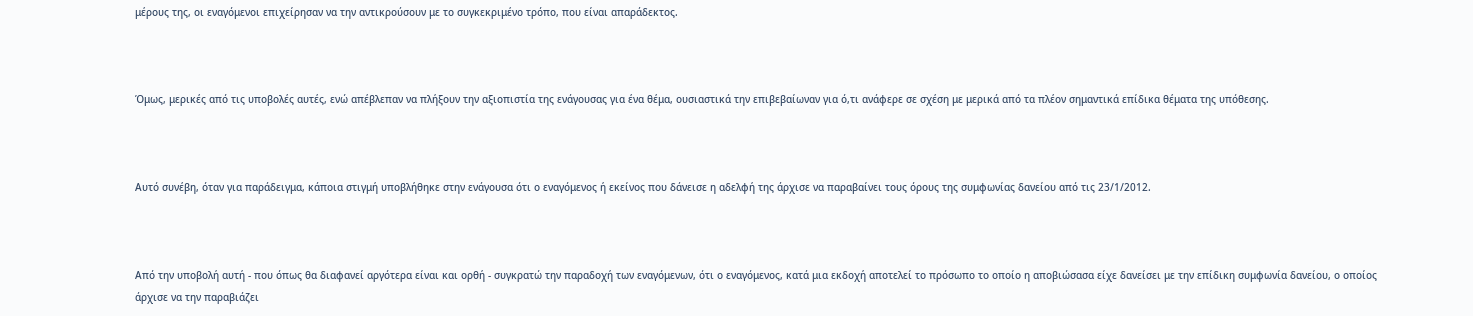μέρους της, οι εναγόμενοι επιχείρησαν να την αντικρούσουν με το συγκεκριμένο τρόπο, που είναι απαράδεκτος.



Όμως, μερικές από τις υποβολές αυτές, ενώ απέβλεπαν να πλήξουν την αξιοπιστία της ενάγουσας για ένα θέμα, ουσιαστικά την επιβεβαίωναν για ό,τι ανάφερε σε σχέση με μερικά από τα πλέον σημαντικά επίδικα θέματα της υπόθεσης.



Αυτό συνέβη, όταν για παράδειγμα, κάποια στιγμή υποβλήθηκε στην ενάγουσα ότι ο εναγόμενος ή εκείνος που δάνεισε η αδελφή της άρχισε να παραβαίνει τους όρους της συμφωνίας δανείου από τις 23/1/2012.



Από την υποβολή αυτή - που όπως θα διαφανεί αργότερα είναι και ορθή - συγκρατώ την παραδοχή των εναγόμενων, ότι ο εναγόμενος, κατά μια εκδοχή αποτελεί το πρόσωπο το οποίο η αποβιώσασα είχε δανείσει με την επίδικη συμφωνία δανείου, ο οποίος άρχισε να την παραβιάζει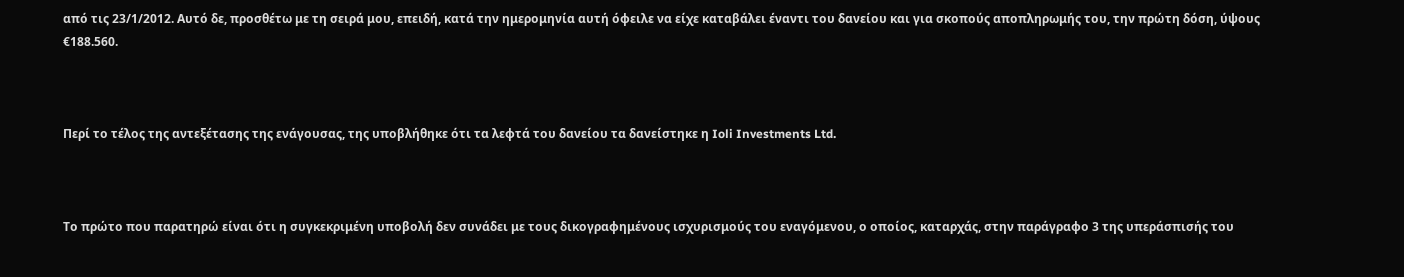από τις 23/1/2012. Αυτό δε, προσθέτω με τη σειρά μου, επειδή, κατά την ημερομηνία αυτή όφειλε να είχε καταβάλει έναντι του δανείου και για σκοπούς αποπληρωμής του, την πρώτη δόση, ύψους €188.560.



Περί το τέλος της αντεξέτασης της ενάγουσας, της υποβλήθηκε ότι τα λεφτά του δανείου τα δανείστηκε η Ioli Investments Ltd.



Το πρώτο που παρατηρώ είναι ότι η συγκεκριμένη υποβολή δεν συνάδει με τους δικογραφημένους ισχυρισμούς του εναγόμενου, ο οποίος, καταρχάς, στην παράγραφο 3 της υπεράσπισής του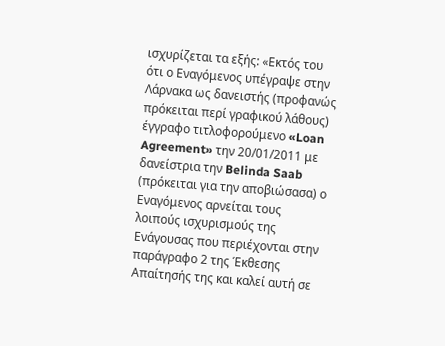ισχυρίζεται τα εξής: «Εκτός του ότι ο Εναγόμενος υπέγραψε στην Λάρνακα ως δανειστής (προφανώς πρόκειται περί γραφικού λάθους) έγγραφο τιτλοφορούμενο «Loan Agreement» την 20/01/2011 με δανείστρια την Belinda Saab (πρόκειται για την αποβιώσασα) ο Εναγόμενος αρνείται τους λοιπούς ισχυρισμούς της Ενάγουσας που περιέχονται στην παράγραφο 2 της Έκθεσης Απαίτησής της και καλεί αυτή σε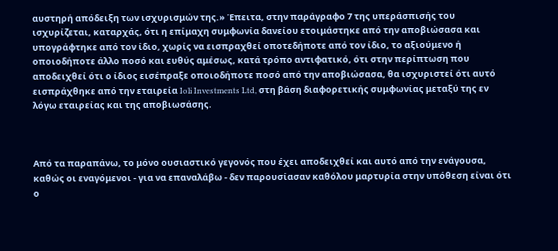αυστηρή απόδειξη των ισχυρισμών της.» Έπειτα, στην παράγραφο 7 της υπεράσπισής του ισχυρίζεται, καταρχάς, ότι η επίμαχη συμφωνία δανείου ετοιμάστηκε από την αποβιώσασα και υπογράφτηκε από τον ίδιο, χωρίς να εισπραχθεί οποτεδήποτε από τον ίδιο, το αξιούμενο ή οποιοδήποτε άλλο ποσό και ευθύς αμέσως, κατά τρόπο αντιφατικό, ότι στην περίπτωση που αποδειχθεί ότι ο ίδιος εισέπραξε οποιοδήποτε ποσό από την αποβιώσασα, θα ισχυριστεί ότι αυτό εισπράχθηκε από την εταιρεία Ioli Investments Ltd, στη βάση διαφορετικής συμφωνίας μεταξύ της εν λόγω εταιρείας και της αποβιωσάσης.



Από τα παραπάνω, το μόνο ουσιαστικό γεγονός που έχει αποδειχθεί και αυτό από την ενάγουσα, καθώς οι εναγόμενοι - για να επαναλάβω - δεν παρουσίασαν καθόλου μαρτυρία στην υπόθεση είναι ότι ο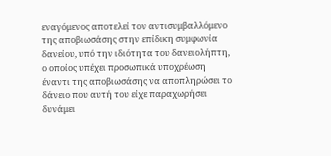εναγόμενος αποτελεί τον αντισυμβαλλόμενο της αποβιωσάσης στην επίδικη συμφωνία δανείου, υπό την ιδιότητα του δανειολήπτη, ο οποίος υπέχει προσωπικά υποχρέωση έναντι της αποβιωσάσης να αποπληρώσει το δάνειο που αυτή του είχε παραχωρήσει δυνάμει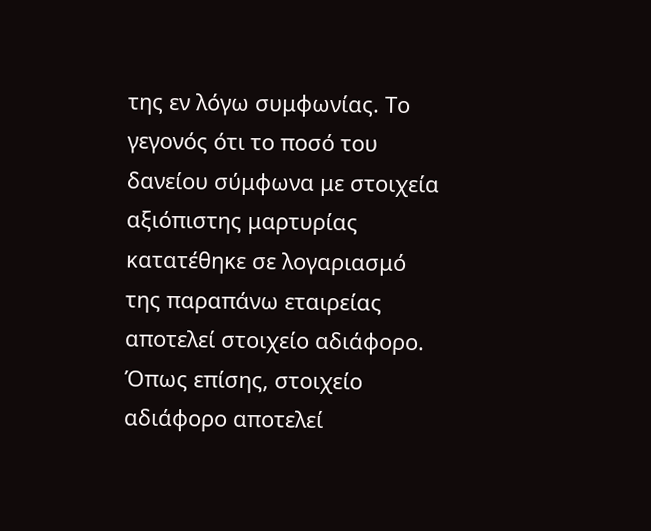της εν λόγω συμφωνίας. Το γεγονός ότι το ποσό του δανείου σύμφωνα με στοιχεία αξιόπιστης μαρτυρίας κατατέθηκε σε λογαριασμό της παραπάνω εταιρείας αποτελεί στοιχείο αδιάφορο. Όπως επίσης, στοιχείο αδιάφορο αποτελεί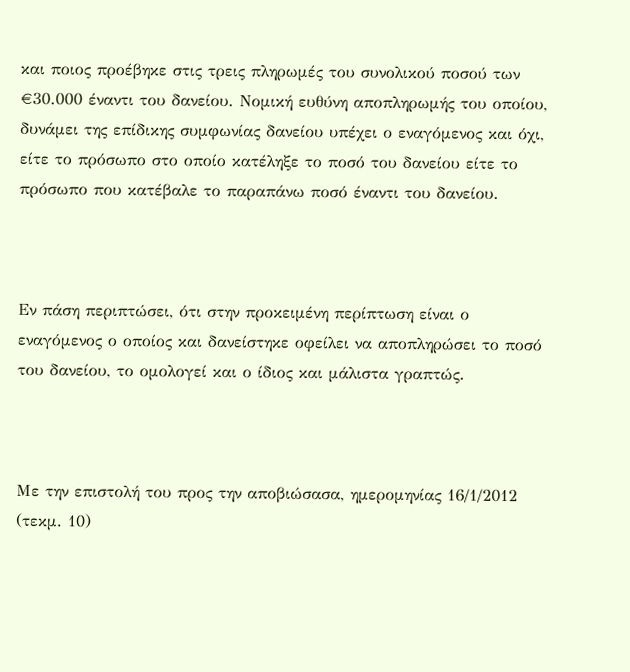και ποιος προέβηκε στις τρεις πληρωμές του συνολικού ποσού των €30.000 έναντι του δανείου. Νομική ευθύνη αποπληρωμής του οποίου, δυνάμει της επίδικης συμφωνίας δανείου υπέχει ο εναγόμενος και όχι, είτε το πρόσωπο στο οποίο κατέληξε το ποσό του δανείου είτε το πρόσωπο που κατέβαλε το παραπάνω ποσό έναντι του δανείου.



Εν πάση περιπτώσει, ότι στην προκειμένη περίπτωση είναι ο εναγόμενος ο οποίος και δανείστηκε οφείλει να αποπληρώσει το ποσό του δανείου, το ομολογεί και ο ίδιος και μάλιστα γραπτώς.



Με την επιστολή του προς την αποβιώσασα, ημερομηνίας 16/1/2012 (τεκμ. 10)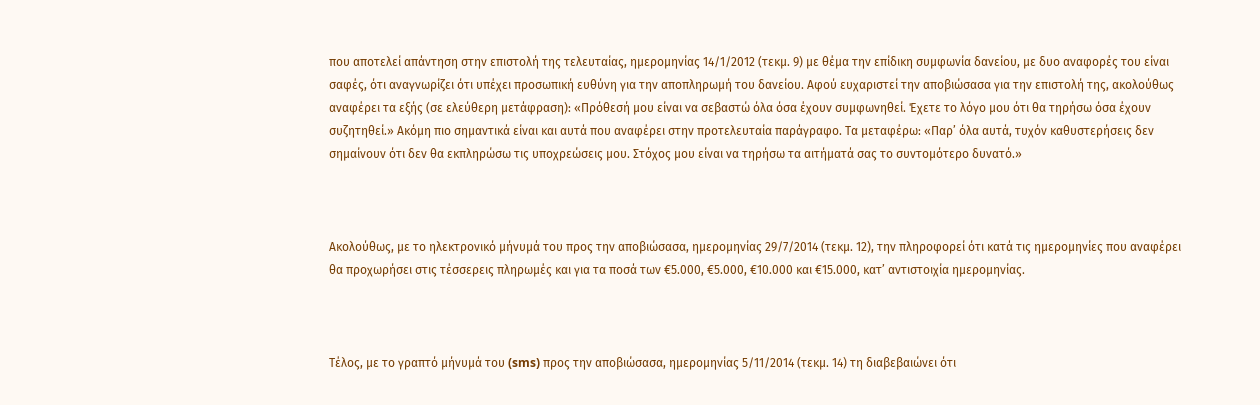που αποτελεί απάντηση στην επιστολή της τελευταίας, ημερομηνίας 14/1/2012 (τεκμ. 9) με θέμα την επίδικη συμφωνία δανείου, με δυο αναφορές του είναι σαφές, ότι αναγνωρίζει ότι υπέχει προσωπική ευθύνη για την αποπληρωμή του δανείου. Αφού ευχαριστεί την αποβιώσασα για την επιστολή της, ακολούθως αναφέρει τα εξής (σε ελεύθερη μετάφραση): «Πρόθεσή μου είναι να σεβαστώ όλα όσα έχουν συμφωνηθεί. Έχετε το λόγο μου ότι θα τηρήσω όσα έχουν συζητηθεί.» Ακόμη πιο σημαντικά είναι και αυτά που αναφέρει στην προτελευταία παράγραφο. Τα μεταφέρω: «Παρ’ όλα αυτά, τυχόν καθυστερήσεις δεν σημαίνουν ότι δεν θα εκπληρώσω τις υποχρεώσεις μου. Στόχος μου είναι να τηρήσω τα αιτήματά σας το συντομότερο δυνατό.»



Ακολούθως, με το ηλεκτρονικό μήνυμά του προς την αποβιώσασα, ημερομηνίας 29/7/2014 (τεκμ. 12), την πληροφορεί ότι κατά τις ημερομηνίες που αναφέρει θα προχωρήσει στις τέσσερεις πληρωμές και για τα ποσά των €5.000, €5.000, €10.000 και €15.000, κατ’ αντιστοιχία ημερομηνίας.



Τέλος, με το γραπτό μήνυμά του (sms) προς την αποβιώσασα, ημερομηνίας 5/11/2014 (τεκμ. 14) τη διαβεβαιώνει ότι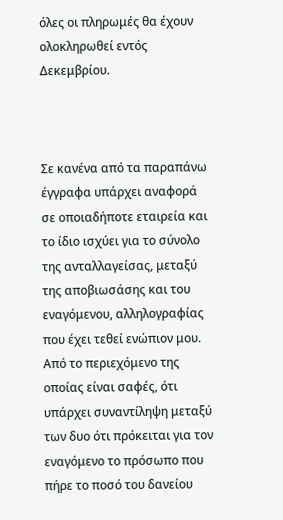όλες οι πληρωμές θα έχουν ολοκληρωθεί εντός Δεκεμβρίου.



Σε κανένα από τα παραπάνω έγγραφα υπάρχει αναφορά σε οποιαδήποτε εταιρεία και το ίδιο ισχύει για το σύνολο της ανταλλαγείσας, μεταξύ της αποβιωσάσης και του εναγόμενου, αλληλογραφίας που έχει τεθεί ενώπιον μου. Από το περιεχόμενο της οποίας είναι σαφές, ότι υπάρχει συναντίληψη μεταξύ των δυο ότι πρόκειται για τον εναγόμενο το πρόσωπο που πήρε το ποσό του δανείου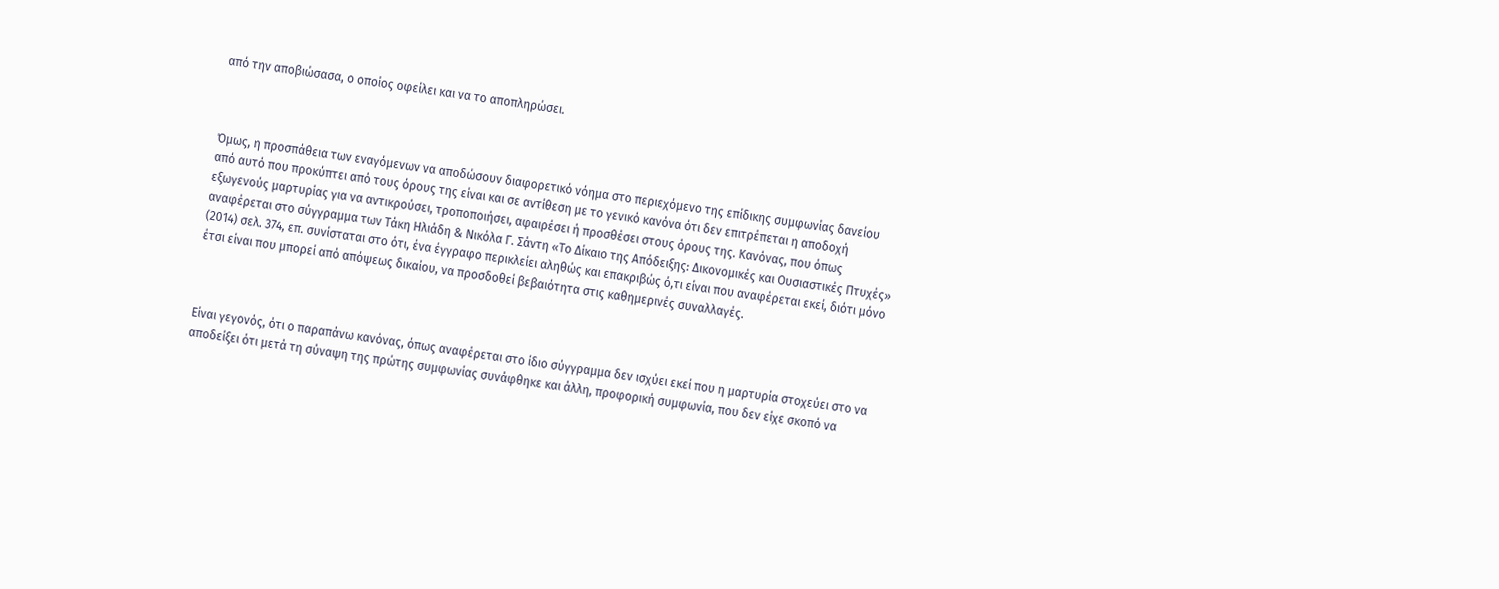από την αποβιώσασα, ο οποίος οφείλει και να το αποπληρώσει.



Όμως, η προσπάθεια των εναγόμενων να αποδώσουν διαφορετικό νόημα στο περιεχόμενο της επίδικης συμφωνίας δανείου από αυτό που προκύπτει από τους όρους της είναι και σε αντίθεση με το γενικό κανόνα ότι δεν επιτρέπεται η αποδοχή εξωγενούς μαρτυρίας για να αντικρούσει, τροποποιήσει, αφαιρέσει ή προσθέσει στους όρους της. Κανόνας, που όπως αναφέρεται στο σύγγραμμα των Τάκη Ηλιάδη & Νικόλα Γ. Σάντη «Το Δίκαιο της Απόδειξης: Δικονομικές και Ουσιαστικές Πτυχές» (2014) σελ. 374, επ. συνίσταται στο ότι, ένα έγγραφο περικλείει αληθώς και επακριβώς ό,τι είναι που αναφέρεται εκεί, διότι μόνο έτσι είναι που μπορεί από απόψεως δικαίου, να προσδοθεί βεβαιότητα στις καθημερινές συναλλαγές.



Είναι γεγονός, ότι ο παραπάνω κανόνας, όπως αναφέρεται στο ίδιο σύγγραμμα δεν ισχύει εκεί που η μαρτυρία στοχεύει στο να αποδείξει ότι μετά τη σύναψη της πρώτης συμφωνίας συνάφθηκε και άλλη, προφορική συμφωνία, που δεν είχε σκοπό να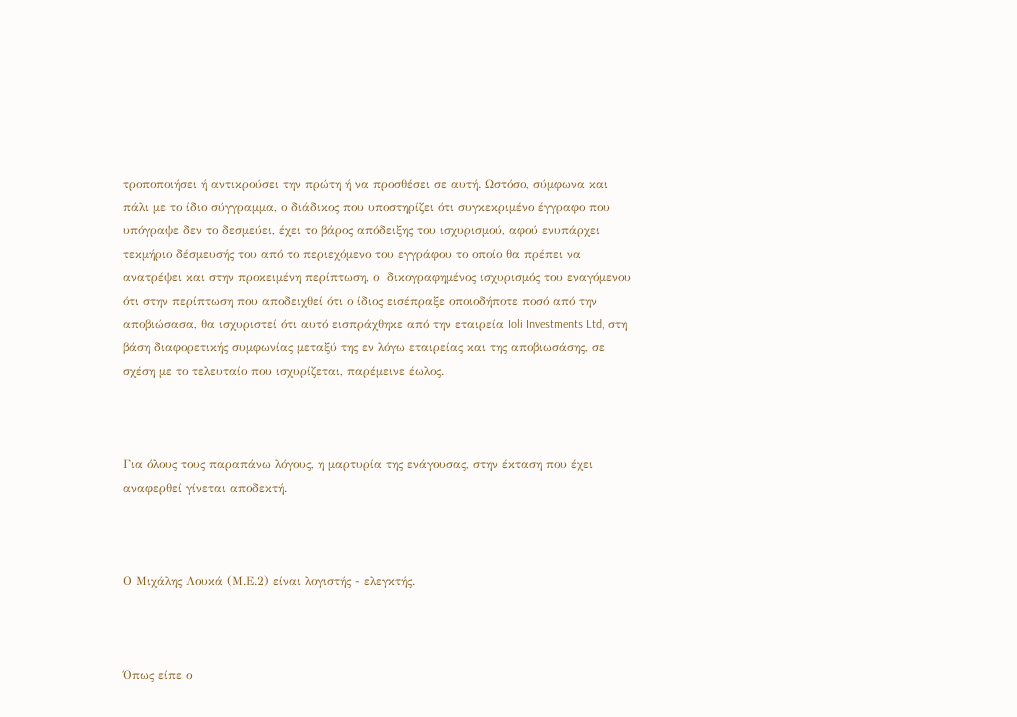τροποποιήσει ή αντικρούσει την πρώτη ή να προσθέσει σε αυτή. Ωστόσο, σύμφωνα και πάλι με το ίδιο σύγγραμμα, ο διάδικος που υποστηρίζει ότι συγκεκριμένο έγγραφο που υπόγραψε δεν το δεσμεύει, έχει το βάρος απόδειξης του ισχυρισμού, αφού ενυπάρχει τεκμήριο δέσμευσής του από το περιεχόμενο του εγγράφου το οποίο θα πρέπει να ανατρέψει και στην προκειμένη περίπτωση, ο  δικογραφημένος ισχυρισμός του εναγόμενου ότι στην περίπτωση που αποδειχθεί ότι ο ίδιος εισέπραξε οποιοδήποτε ποσό από την αποβιώσασα, θα ισχυριστεί ότι αυτό εισπράχθηκε από την εταιρεία Ioli Investments Ltd, στη βάση διαφορετικής συμφωνίας μεταξύ της εν λόγω εταιρείας και της αποβιωσάσης, σε σχέση με το τελευταίο που ισχυρίζεται, παρέμεινε έωλος.



Για όλους τους παραπάνω λόγους, η μαρτυρία της ενάγουσας, στην έκταση που έχει αναφερθεί γίνεται αποδεκτή.



Ο Μιχάλης Λουκά (Μ.Ε.2) είναι λογιστής - ελεγκτής.



Όπως είπε ο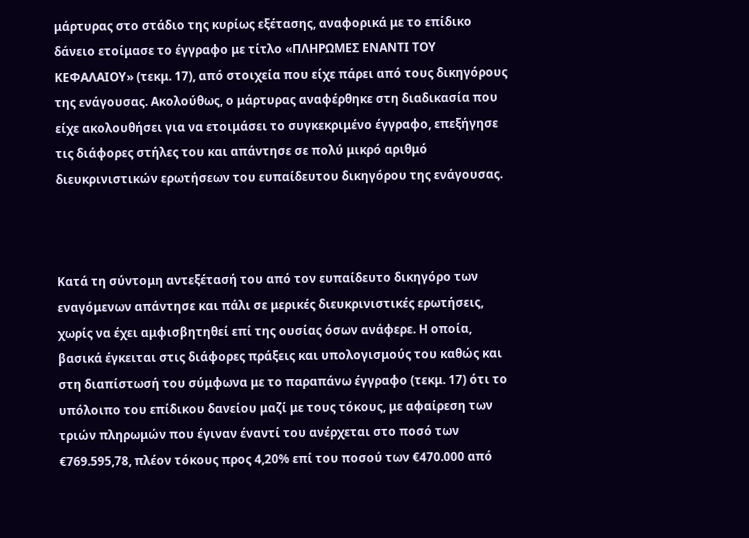μάρτυρας στο στάδιο της κυρίως εξέτασης, αναφορικά με το επίδικο δάνειο ετοίμασε το έγγραφο με τίτλο «ΠΛΗΡΩΜΕΣ ΕΝΑΝΤΙ ΤΟΥ ΚΕΦΑΛΑΙΟΥ» (τεκμ. 17), από στοιχεία που είχε πάρει από τους δικηγόρους της ενάγουσας. Ακολούθως, ο μάρτυρας αναφέρθηκε στη διαδικασία που είχε ακολουθήσει για να ετοιμάσει το συγκεκριμένο έγγραφο, επεξήγησε τις διάφορες στήλες του και απάντησε σε πολύ μικρό αριθμό διευκρινιστικών ερωτήσεων του ευπαίδευτου δικηγόρου της ενάγουσας.



Κατά τη σύντομη αντεξέτασή του από τον ευπαίδευτο δικηγόρο των εναγόμενων απάντησε και πάλι σε μερικές διευκρινιστικές ερωτήσεις, χωρίς να έχει αμφισβητηθεί επί της ουσίας όσων ανάφερε. Η οποία, βασικά έγκειται στις διάφορες πράξεις και υπολογισμούς του καθώς και στη διαπίστωσή του σύμφωνα με το παραπάνω έγγραφο (τεκμ. 17) ότι το υπόλοιπο του επίδικου δανείου μαζί με τους τόκους, με αφαίρεση των τριών πληρωμών που έγιναν έναντί του ανέρχεται στο ποσό των €769.595,78, πλέον τόκους προς 4,20% επί του ποσού των €470.000 από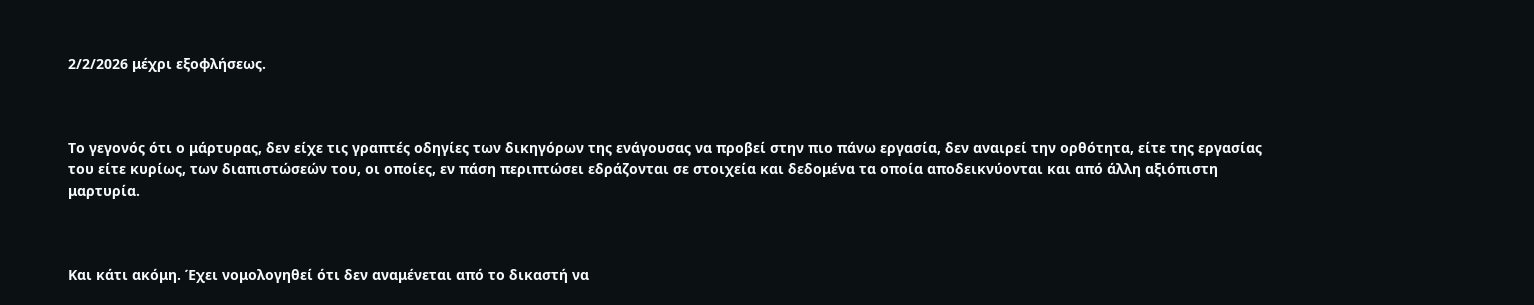2/2/2026 μέχρι εξοφλήσεως.



Το γεγονός ότι ο μάρτυρας, δεν είχε τις γραπτές οδηγίες των δικηγόρων της ενάγουσας να προβεί στην πιο πάνω εργασία, δεν αναιρεί την ορθότητα, είτε της εργασίας του είτε κυρίως, των διαπιστώσεών του, οι οποίες, εν πάση περιπτώσει εδράζονται σε στοιχεία και δεδομένα τα οποία αποδεικνύονται και από άλλη αξιόπιστη μαρτυρία.



Και κάτι ακόμη. Έχει νομολογηθεί ότι δεν αναμένεται από το δικαστή να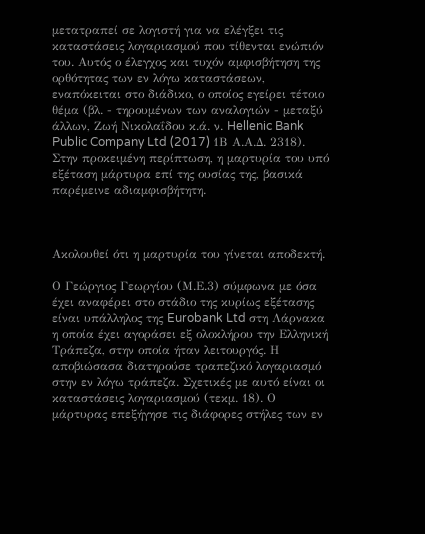μετατραπεί σε λογιστή για να ελέγξει τις καταστάσεις λογαριασμού που τίθενται ενώπιόν του. Αυτός ο έλεγχος και τυχόν αμφισβήτηση της ορθότητας των εν λόγω καταστάσεων, εναπόκειται στο διάδικο, ο οποίος εγείρει τέτοιο θέμα (βλ. - τηρουμένων των αναλογιών - μεταξύ άλλων, Ζωή Νικολαΐδου κ.ά. ν. Hellenic Bank Public Company Ltd (2017) 1Β Α.Α.Δ. 2318). Στην προκειμένη περίπτωση, η μαρτυρία του υπό εξέταση μάρτυρα επί της ουσίας της, βασικά παρέμεινε αδιαμφισβήτητη.



Ακολουθεί ότι η μαρτυρία του γίνεται αποδεκτή.

Ο Γεώργιος Γεωργίου (Μ.Ε.3) σύμφωνα με όσα έχει αναφέρει στο στάδιο της κυρίως εξέτασης είναι υπάλληλος της Eurobank Ltd στη Λάρνακα η οποία έχει αγοράσει εξ ολοκλήρου την Ελληνική Τράπεζα, στην οποία ήταν λειτουργός. Η αποβιώσασα διατηρούσε τραπεζικό λογαριασμό στην εν λόγω τράπεζα. Σχετικές με αυτό είναι οι καταστάσεις λογαριασμού (τεκμ. 18). Ο μάρτυρας επεξήγησε τις διάφορες στήλες των εν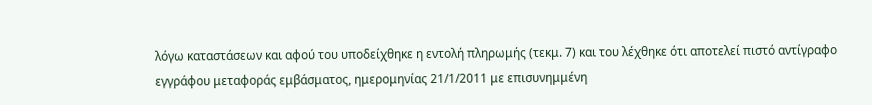λόγω καταστάσεων και αφού του υποδείχθηκε η εντολή πληρωμής (τεκμ. 7) και του λέχθηκε ότι αποτελεί πιστό αντίγραφο εγγράφου μεταφοράς εμβάσματος, ημερομηνίας 21/1/2011 με επισυνημμένη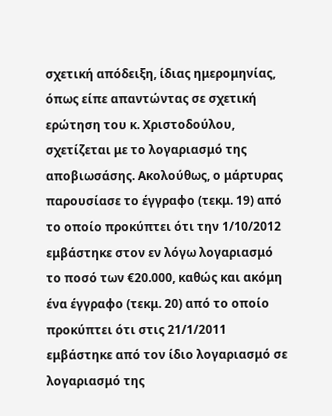σχετική απόδειξη, ίδιας ημερομηνίας, όπως είπε απαντώντας σε σχετική ερώτηση του κ. Χριστοδούλου, σχετίζεται με το λογαριασμό της αποβιωσάσης. Ακολούθως, ο μάρτυρας παρουσίασε το έγγραφο (τεκμ. 19) από το οποίο προκύπτει ότι την 1/10/2012 εμβάστηκε στον εν λόγω λογαριασμό το ποσό των €20.000, καθώς και ακόμη ένα έγγραφο (τεκμ. 20) από το οποίο προκύπτει ότι στις 21/1/2011 εμβάστηκε από τον ίδιο λογαριασμό σε λογαριασμό της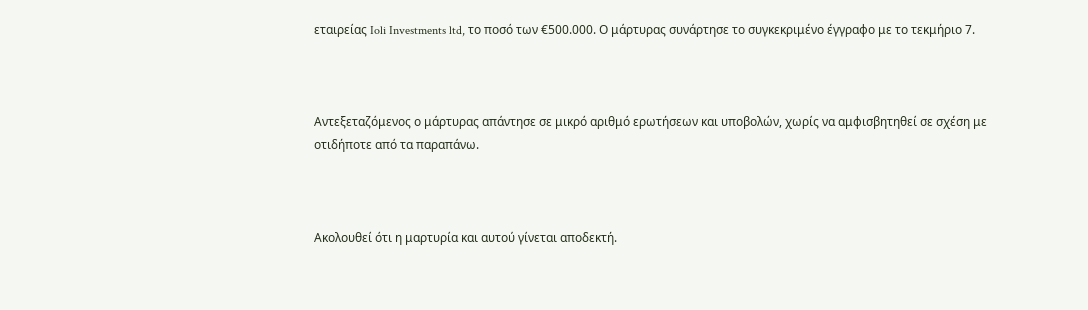εταιρείας Ioli Investments ltd, το ποσό των €500.000. Ο μάρτυρας συνάρτησε το συγκεκριμένο έγγραφο με το τεκμήριο 7.



Αντεξεταζόμενος ο μάρτυρας απάντησε σε μικρό αριθμό ερωτήσεων και υποβολών, χωρίς να αμφισβητηθεί σε σχέση με οτιδήποτε από τα παραπάνω.



Ακολουθεί ότι η μαρτυρία και αυτού γίνεται αποδεκτή.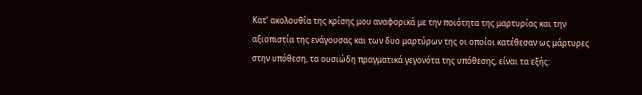Κατ’ ακολουθία της κρίσης μου αναφορικά με την ποιότητα της μαρτυρίας και την αξιοπιστία της ενάγουσας και των δυο μαρτύρων της οι οποίοι κατέθεσαν ως μάρτυρες στην υπόθεση, τα ουσιώδη πραγματικά γεγονότα της υπόθεσης, είναι τα εξής: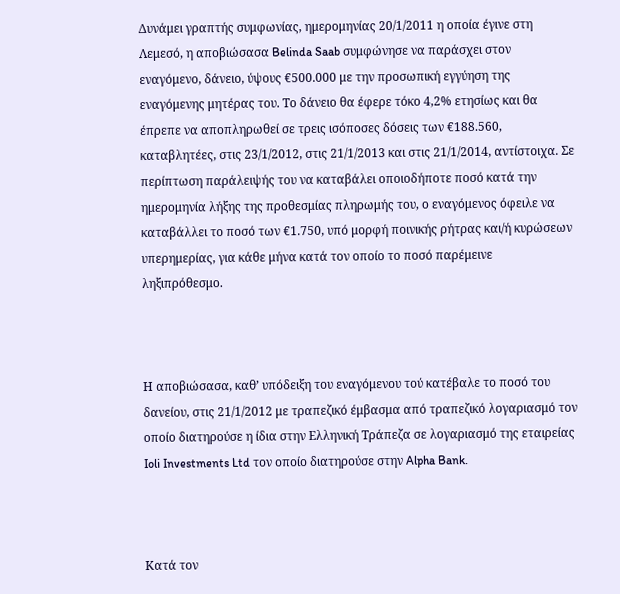Δυνάμει γραπτής συμφωνίας, ημερομηνίας 20/1/2011 η οποία έγινε στη Λεμεσό, η αποβιώσασα Belinda Saab συμφώνησε να παράσχει στον εναγόμενο, δάνειο, ύψους €500.000 με την προσωπική εγγύηση της εναγόμενης μητέρας του. Το δάνειο θα έφερε τόκο 4,2% ετησίως και θα έπρεπε να αποπληρωθεί σε τρεις ισόποσες δόσεις των €188.560, καταβλητέες, στις 23/1/2012, στις 21/1/2013 και στις 21/1/2014, αντίστοιχα. Σε περίπτωση παράλειψής του να καταβάλει οποιοδήποτε ποσό κατά την ημερομηνία λήξης της προθεσμίας πληρωμής του, ο εναγόμενος όφειλε να καταβάλλει το ποσό των €1.750, υπό μορφή ποινικής ρήτρας και/ή κυρώσεων υπερημερίας, για κάθε μήνα κατά τον οποίο το ποσό παρέμεινε ληξιπρόθεσμο.



Η αποβιώσασα, καθ’ υπόδειξη του εναγόμενου τού κατέβαλε το ποσό του δανείου, στις 21/1/2012 με τραπεζικό έμβασμα από τραπεζικό λογαριασμό τον οποίο διατηρούσε η ίδια στην Ελληνική Τράπεζα σε λογαριασμό της εταιρείας Ioli Investments Ltd τον οποίο διατηρούσε στην Alpha Bank.



Κατά τον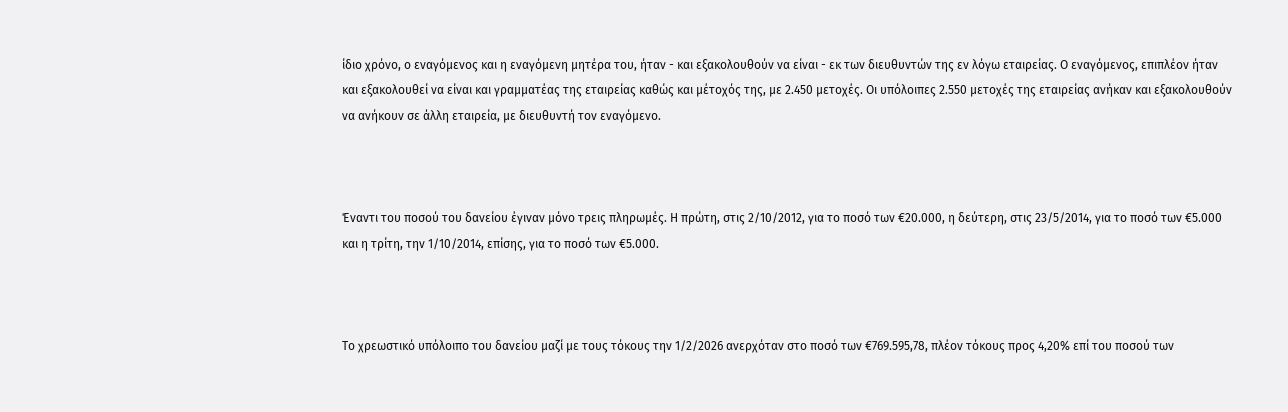ίδιο χρόνο, ο εναγόμενος και η εναγόμενη μητέρα του, ήταν - και εξακολουθούν να είναι - εκ των διευθυντών της εν λόγω εταιρείας. Ο εναγόμενος, επιπλέον ήταν και εξακολουθεί να είναι και γραμματέας της εταιρείας καθώς και μέτοχός της, με 2.450 μετοχές. Οι υπόλοιπες 2.550 μετοχές της εταιρείας ανήκαν και εξακολουθούν να ανήκουν σε άλλη εταιρεία, με διευθυντή τον εναγόμενο.



Έναντι του ποσού του δανείου έγιναν μόνο τρεις πληρωμές. Η πρώτη, στις 2/10/2012, για το ποσό των €20.000, η δεύτερη, στις 23/5/2014, για το ποσό των €5.000 και η τρίτη, την 1/10/2014, επίσης, για το ποσό των €5.000.



Το χρεωστικό υπόλοιπο του δανείου μαζί με τους τόκους την 1/2/2026 ανερχόταν στο ποσό των €769.595,78, πλέον τόκους προς 4,20% επί του ποσού των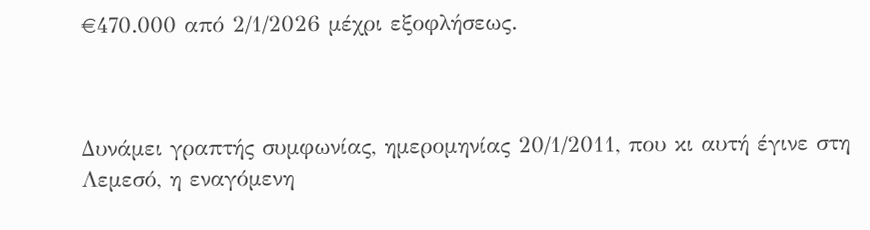€470.000 από 2/1/2026 μέχρι εξοφλήσεως.



Δυνάμει γραπτής συμφωνίας, ημερομηνίας 20/1/2011, που κι αυτή έγινε στη Λεμεσό, η εναγόμενη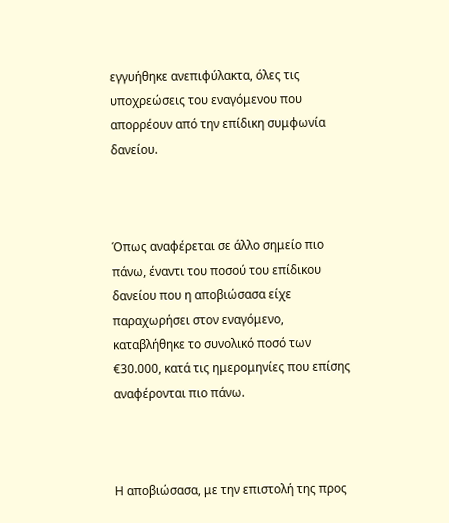εγγυήθηκε ανεπιφύλακτα, όλες τις υποχρεώσεις του εναγόμενου που απορρέουν από την επίδικη συμφωνία δανείου.



Όπως αναφέρεται σε άλλο σημείο πιο πάνω, έναντι του ποσού του επίδικου δανείου που η αποβιώσασα είχε παραχωρήσει στον εναγόμενο, καταβλήθηκε το συνολικό ποσό των €30.000, κατά τις ημερομηνίες που επίσης αναφέρονται πιο πάνω.



Η αποβιώσασα, με την επιστολή της προς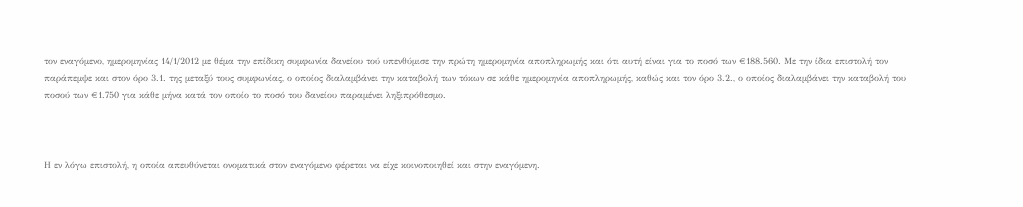τον εναγόμενο, ημερομηνίας 14/1/2012 με θέμα την επίδικη συμφωνία δανείου τού υπενθύμισε την πρώτη ημερομηνία αποπληρωμής και ότι αυτή είναι για το ποσό των €188.560. Με την ίδια επιστολή τον παράπεμψε και στον όρο 3.1. της μεταξύ τους συμφωνίας, ο οποίος διαλαμβάνει την καταβολή των τόκων σε κάθε ημερομηνία αποπληρωμής, καθώς και τον όρο 3.2., ο οποίος διαλαμβάνει την καταβολή του ποσού των €1.750 για κάθε μήνα κατά τον οποίο το ποσό του δανείου παραμένει ληξιπρόθεσμο.



Η εν λόγω επιστολή, η οποία απευθύνεται ονοματικά στον εναγόμενο φέρεται να είχε κοινοποιηθεί και στην εναγόμενη.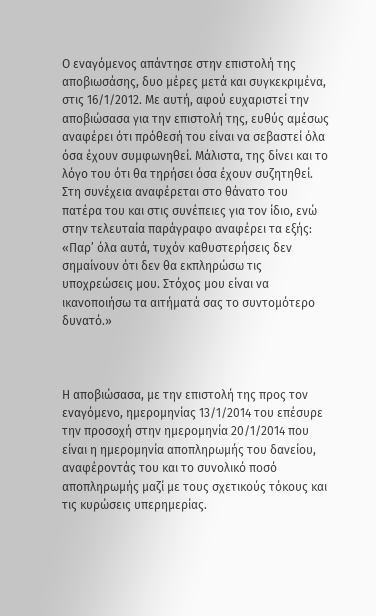Ο εναγόμενος απάντησε στην επιστολή της αποβιωσάσης, δυο μέρες μετά και συγκεκριμένα, στις 16/1/2012. Με αυτή, αφού ευχαριστεί την αποβιώσασα για την επιστολή της, ευθύς αμέσως αναφέρει ότι πρόθεσή του είναι να σεβαστεί όλα όσα έχουν συμφωνηθεί. Μάλιστα, της δίνει και το λόγο του ότι θα τηρήσει όσα έχουν συζητηθεί. Στη συνέχεια αναφέρεται στο θάνατο του πατέρα του και στις συνέπειες για τον ίδιο, ενώ στην τελευταία παράγραφο αναφέρει τα εξής: «Παρ’ όλα αυτά, τυχόν καθυστερήσεις δεν σημαίνουν ότι δεν θα εκπληρώσω τις υποχρεώσεις μου. Στόχος μου είναι να ικανοποιήσω τα αιτήματά σας το συντομότερο δυνατό.»



Η αποβιώσασα, με την επιστολή της προς τον εναγόμενο, ημερομηνίας 13/1/2014 του επέσυρε την προσοχή στην ημερομηνία 20/1/2014 που είναι η ημερομηνία αποπληρωμής του δανείου, αναφέροντάς του και το συνολικό ποσό αποπληρωμής μαζί με τους σχετικούς τόκους και τις κυρώσεις υπερημερίας.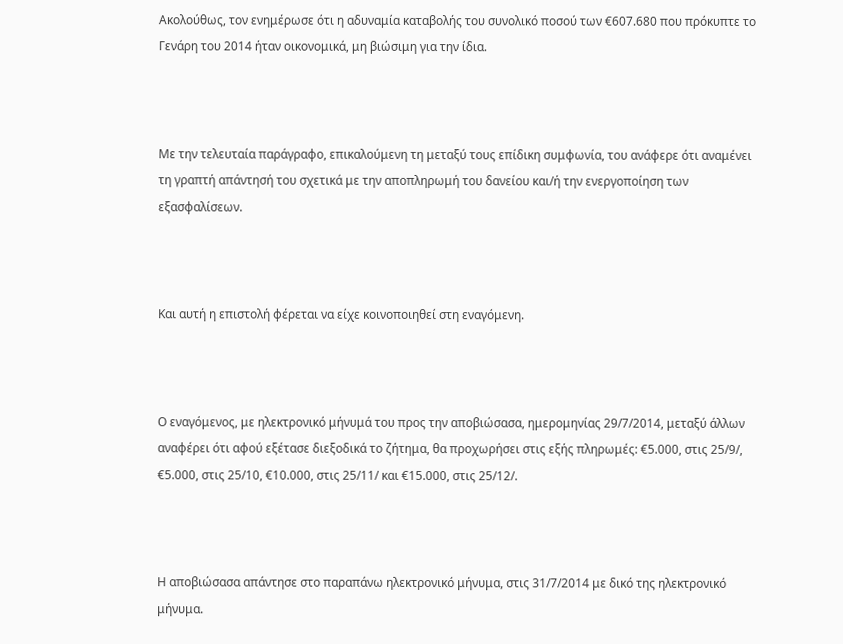Ακολούθως, τον ενημέρωσε ότι η αδυναμία καταβολής του συνολικό ποσού των €607.680 που πρόκυπτε το Γενάρη του 2014 ήταν οικονομικά, μη βιώσιμη για την ίδια.



Με την τελευταία παράγραφο, επικαλούμενη τη μεταξύ τους επίδικη συμφωνία, του ανάφερε ότι αναμένει τη γραπτή απάντησή του σχετικά με την αποπληρωμή του δανείου και/ή την ενεργοποίηση των εξασφαλίσεων.



Και αυτή η επιστολή φέρεται να είχε κοινοποιηθεί στη εναγόμενη.



Ο εναγόμενος, με ηλεκτρονικό μήνυμά του προς την αποβιώσασα, ημερομηνίας 29/7/2014, μεταξύ άλλων αναφέρει ότι αφού εξέτασε διεξοδικά το ζήτημα, θα προχωρήσει στις εξής πληρωμές: €5.000, στις 25/9/, €5.000, στις 25/10, €10.000, στις 25/11/ και €15.000, στις 25/12/.



Η αποβιώσασα απάντησε στο παραπάνω ηλεκτρονικό μήνυμα, στις 31/7/2014 με δικό της ηλεκτρονικό μήνυμα.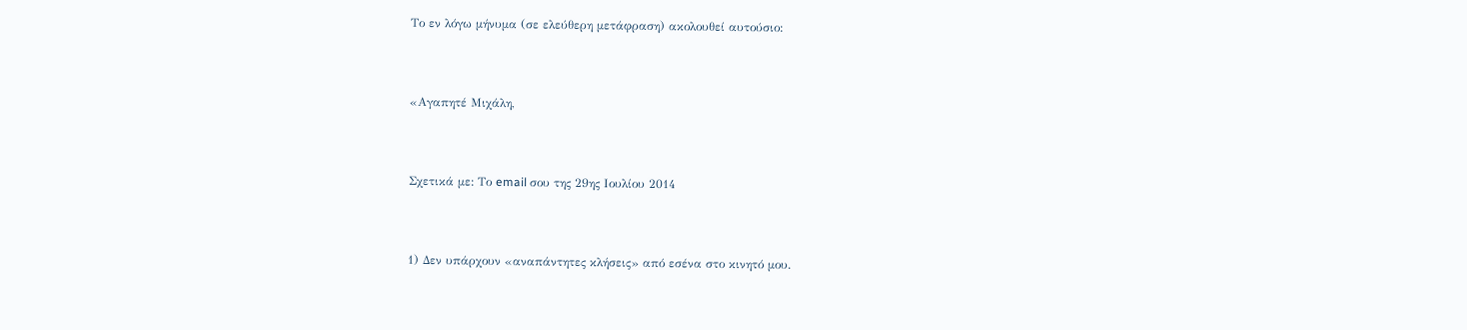Το εν λόγω μήνυμα (σε ελεύθερη μετάφραση) ακολουθεί αυτούσιο:



«Αγαπητέ Mιχάλη,



Σχετικά με: Το email σου της 29ης Ιουλίου 2014



1) Δεν υπάρχουν «αναπάντητες κλήσεις» από εσένα στο κινητό μου.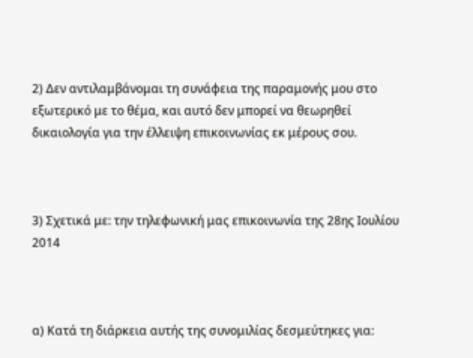2) Δεν αντιλαμβάνομαι τη συνάφεια της παραμονής μου στο εξωτερικό με το θέμα, και αυτό δεν μπορεί να θεωρηθεί δικαιολογία για την έλλειψη επικοινωνίας εκ μέρους σου.



3) Σχετικά με: την τηλεφωνική μας επικοινωνία της 28ης Ιουλίου 2014



α) Κατά τη διάρκεια αυτής της συνομιλίας δεσμεύτηκες για: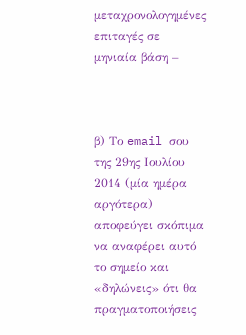μεταχρονολογημένες επιταγές σε μηνιαία βάση –



β) Το email σου της 29ης Ιουλίου 2014 (μία ημέρα αργότερα) αποφεύγει σκόπιμα να αναφέρει αυτό το σημείο και «δηλώνεις» ότι θα πραγματοποιήσεις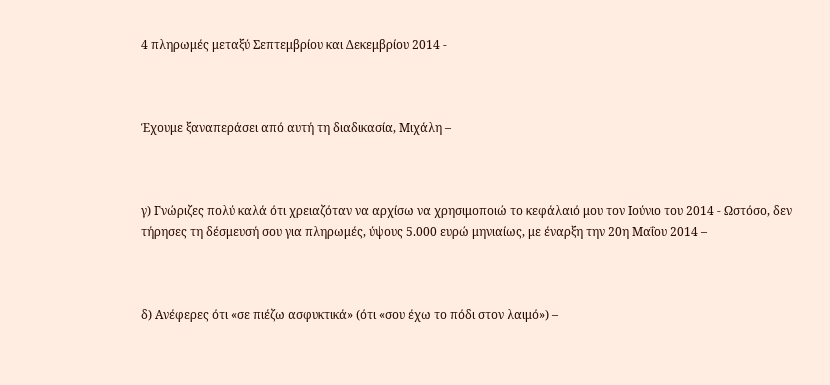4 πληρωμές μεταξύ Σεπτεμβρίου και Δεκεμβρίου 2014 -



Έχουμε ξαναπεράσει από αυτή τη διαδικασία, Μιχάλη –



γ) Γνώριζες πολύ καλά ότι χρειαζόταν να αρχίσω να χρησιμοποιώ το κεφάλαιό μου τον Ιούνιο του 2014 - Ωστόσο, δεν τήρησες τη δέσμευσή σου για πληρωμές, ύψους 5.000 ευρώ μηνιαίως, με έναρξη την 20η Μαΐου 2014 –



δ) Ανέφερες ότι «σε πιέζω ασφυκτικά» (ότι «σου έχω το πόδι στον λαιμό») –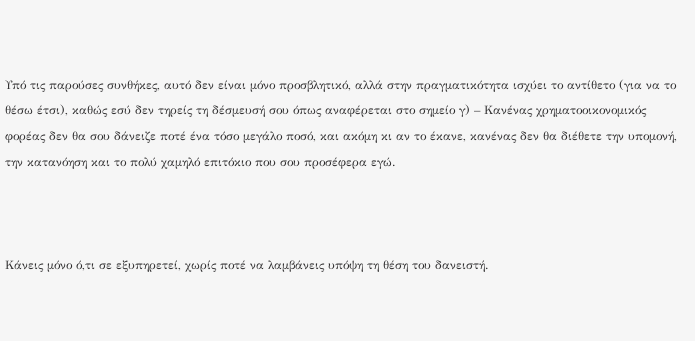Υπό τις παρούσες συνθήκες, αυτό δεν είναι μόνο προσβλητικό, αλλά στην πραγματικότητα ισχύει το αντίθετο (για να το θέσω έτσι), καθώς εσύ δεν τηρείς τη δέσμευσή σου όπως αναφέρεται στο σημείο γ) – Κανένας χρηματοοικονομικός φορέας δεν θα σου δάνειζε ποτέ ένα τόσο μεγάλο ποσό, και ακόμη κι αν το έκανε, κανένας δεν θα διέθετε την υπομονή, την κατανόηση και το πολύ χαμηλό επιτόκιο που σου προσέφερα εγώ.



Κάνεις μόνο ό,τι σε εξυπηρετεί, χωρίς ποτέ να λαμβάνεις υπόψη τη θέση του δανειστή.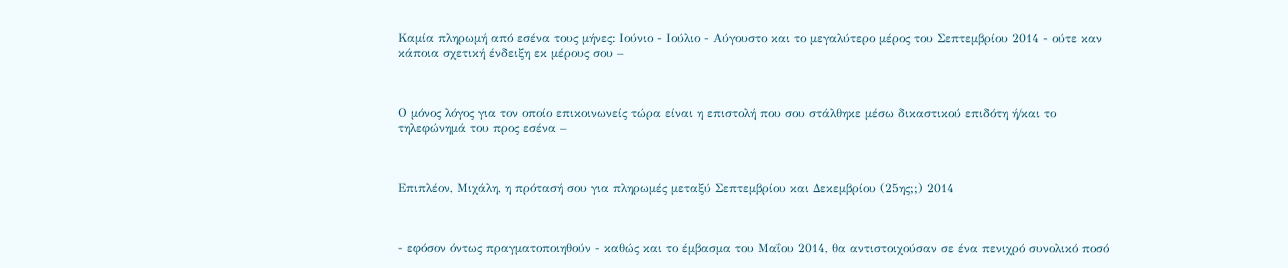Καμία πληρωμή από εσένα τους μήνες: Ιούνιο - Ιούλιο - Αύγουστο και το μεγαλύτερο μέρος του Σεπτεμβρίου 2014 - ούτε καν κάποια σχετική ένδειξη εκ μέρους σου –



Ο μόνος λόγος για τον οποίο επικοινωνείς τώρα είναι η επιστολή που σου στάλθηκε μέσω δικαστικού επιδότη ή/και το τηλεφώνημά του προς εσένα –



Επιπλέον, Μιχάλη, η πρότασή σου για πληρωμές μεταξύ Σεπτεμβρίου και Δεκεμβρίου (25ης;;) 2014



- εφόσον όντως πραγματοποιηθούν - καθώς και το έμβασμα του Μαΐου 2014, θα αντιστοιχούσαν σε ένα πενιχρό συνολικό ποσό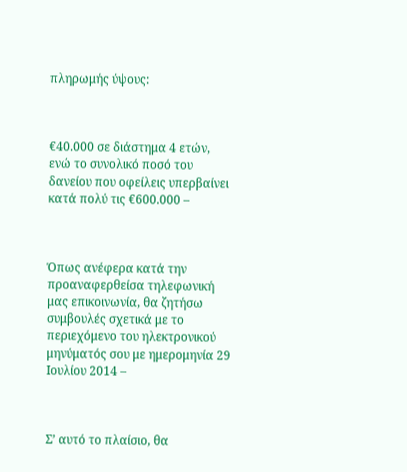πληρωμής ύψους:



€40.000 σε διάστημα 4 ετών, ενώ το συνολικό ποσό του δανείου που οφείλεις υπερβαίνει κατά πολύ τις €600.000 –



Όπως ανέφερα κατά την προαναφερθείσα τηλεφωνική μας επικοινωνία, θα ζητήσω συμβουλές σχετικά με το περιεχόμενο του ηλεκτρονικού μηνύματός σου με ημερομηνία 29 Ιουλίου 2014 –



Σ’ αυτό το πλαίσιο, θα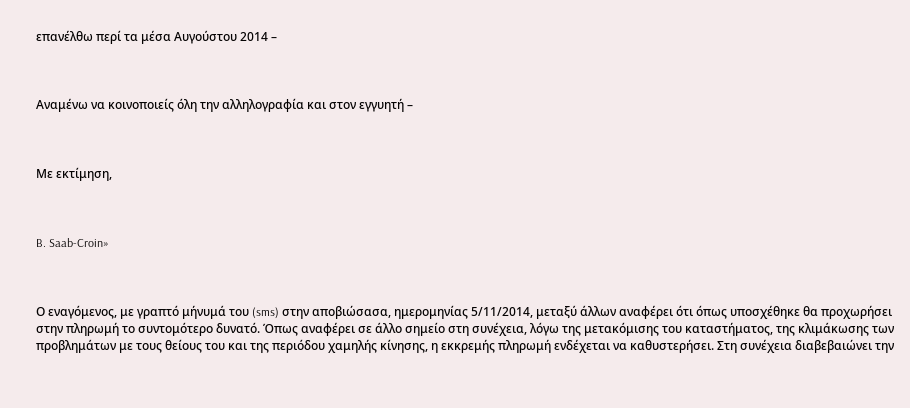επανέλθω περί τα μέσα Αυγούστου 2014 –



Αναμένω να κοινοποιείς όλη την αλληλογραφία και στον εγγυητή –



Με εκτίμηση,



B. Saab-Croin»



Ο εναγόμενος, με γραπτό μήνυμά του (sms) στην αποβιώσασα, ημερομηνίας 5/11/2014, μεταξύ άλλων αναφέρει ότι όπως υποσχέθηκε θα προχωρήσει στην πληρωμή το συντομότερο δυνατό. Όπως αναφέρει σε άλλο σημείο στη συνέχεια, λόγω της μετακόμισης του καταστήματος, της κλιμάκωσης των προβλημάτων με τους θείους του και της περιόδου χαμηλής κίνησης, η εκκρεμής πληρωμή ενδέχεται να καθυστερήσει. Στη συνέχεια διαβεβαιώνει την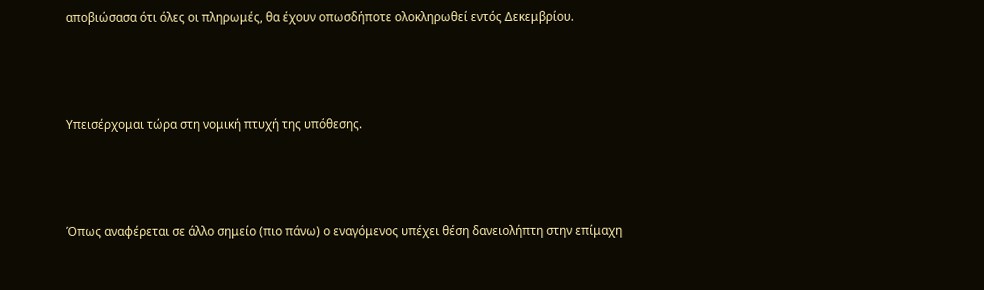αποβιώσασα ότι όλες οι πληρωμές, θα έχουν οπωσδήποτε ολοκληρωθεί εντός Δεκεμβρίου.



Υπεισέρχομαι τώρα στη νομική πτυχή της υπόθεσης.



Όπως αναφέρεται σε άλλο σημείο (πιο πάνω) ο εναγόμενος υπέχει θέση δανειολήπτη στην επίμαχη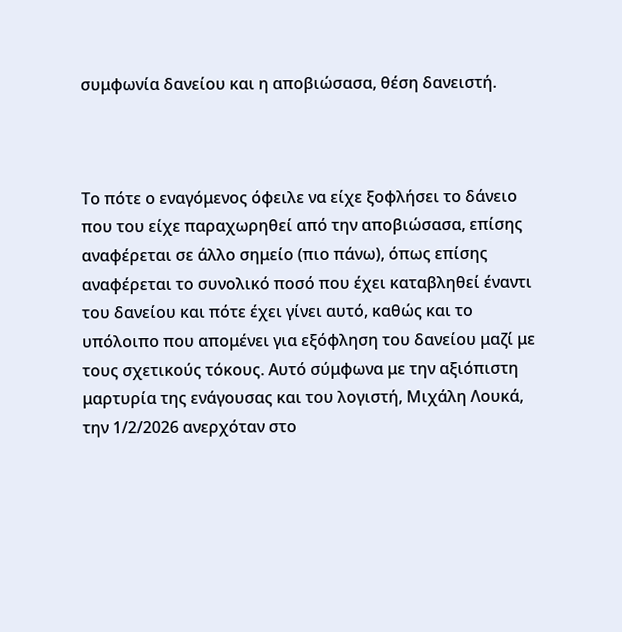συμφωνία δανείου και η αποβιώσασα, θέση δανειστή.



Το πότε ο εναγόμενος όφειλε να είχε ξοφλήσει το δάνειο που του είχε παραχωρηθεί από την αποβιώσασα, επίσης αναφέρεται σε άλλο σημείο (πιο πάνω), όπως επίσης αναφέρεται το συνολικό ποσό που έχει καταβληθεί έναντι του δανείου και πότε έχει γίνει αυτό, καθώς και το υπόλοιπο που απομένει για εξόφληση του δανείου μαζί με τους σχετικούς τόκους. Αυτό σύμφωνα με την αξιόπιστη μαρτυρία της ενάγουσας και του λογιστή, Μιχάλη Λουκά, την 1/2/2026 ανερχόταν στο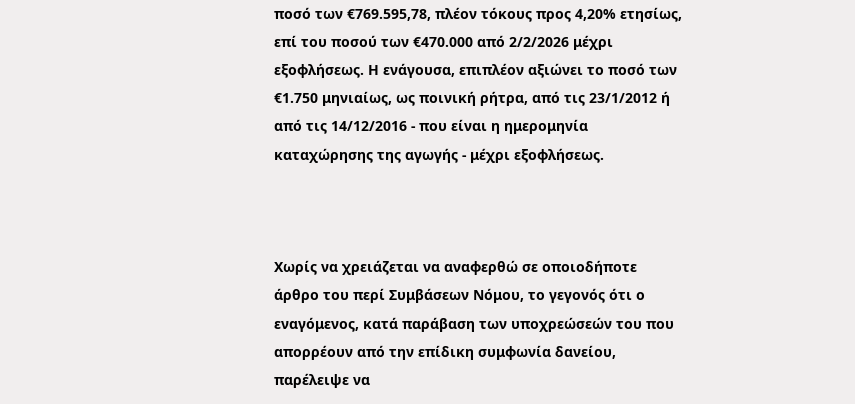ποσό των €769.595,78, πλέον τόκους προς 4,20% ετησίως, επί του ποσού των €470.000 από 2/2/2026 μέχρι εξοφλήσεως. Η ενάγουσα, επιπλέον αξιώνει το ποσό των €1.750 μηνιαίως, ως ποινική ρήτρα, από τις 23/1/2012 ή από τις 14/12/2016 - που είναι η ημερομηνία καταχώρησης της αγωγής - μέχρι εξοφλήσεως.



Χωρίς να χρειάζεται να αναφερθώ σε οποιοδήποτε άρθρο του περί Συμβάσεων Νόμου, το γεγονός ότι ο εναγόμενος, κατά παράβαση των υποχρεώσεών του που απορρέουν από την επίδικη συμφωνία δανείου, παρέλειψε να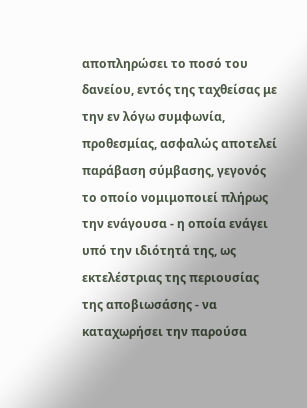αποπληρώσει το ποσό του δανείου, εντός της ταχθείσας με την εν λόγω συμφωνία, προθεσμίας, ασφαλώς αποτελεί παράβαση σύμβασης, γεγονός το οποίο νομιμοποιεί πλήρως την ενάγουσα - η οποία ενάγει υπό την ιδιότητά της, ως εκτελέστριας της περιουσίας της αποβιωσάσης - να καταχωρήσει την παρούσα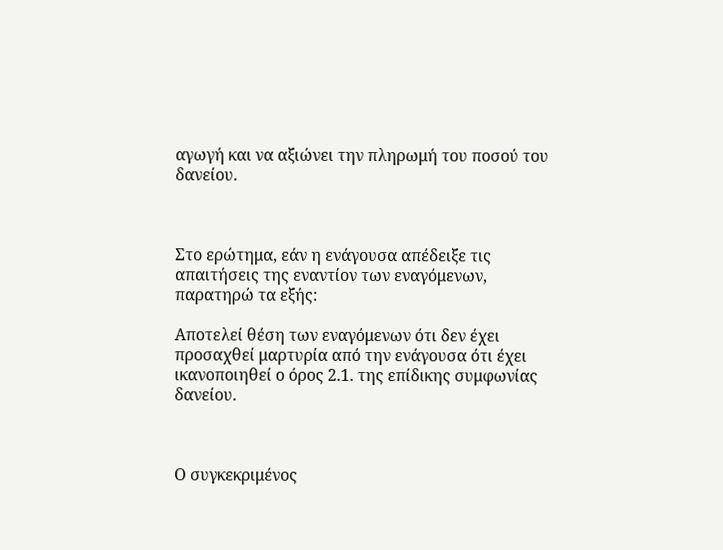αγωγή και να αξιώνει την πληρωμή του ποσού του δανείου.



Στο ερώτημα, εάν η ενάγουσα απέδειξε τις απαιτήσεις της εναντίον των εναγόμενων, παρατηρώ τα εξής:

Αποτελεί θέση των εναγόμενων ότι δεν έχει προσαχθεί μαρτυρία από την ενάγουσα ότι έχει ικανοποιηθεί ο όρος 2.1. της επίδικης συμφωνίας δανείου.



Ο συγκεκριμένος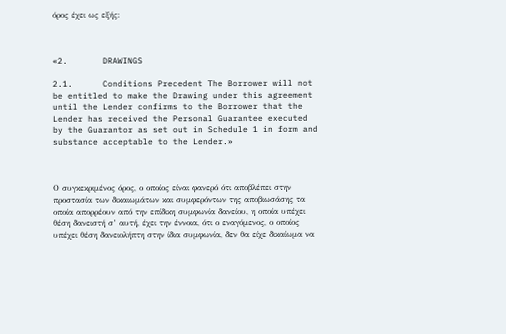όρος έχει ως εξής:



«2.       DRAWINGS

2.1.      Conditions Precedent The Borrower will not be entitled to make the Drawing under this agreement until the Lender confirms to the Borrower that the Lender has received the Personal Guarantee executed by the Guarantor as set out in Schedule 1 in form and substance acceptable to the Lender.»



Ο συγκεκριμένος όρος, ο οποίος είναι φανερό ότι αποβλέπει στην προστασία των δικαιωμάτων και συμφερόντων της αποβιωσάσης τα οποία απορρέουν από την επίδικη συμφωνία δανείου, η οποία υπέχει θέση δανειστή σ’ αυτή, έχει την έννοια, ότι ο εναγόμενος, ο οποίος υπέχει θέση δανειολήπτη στην ίδια συμφωνία, δεν θα είχε δικαίωμα να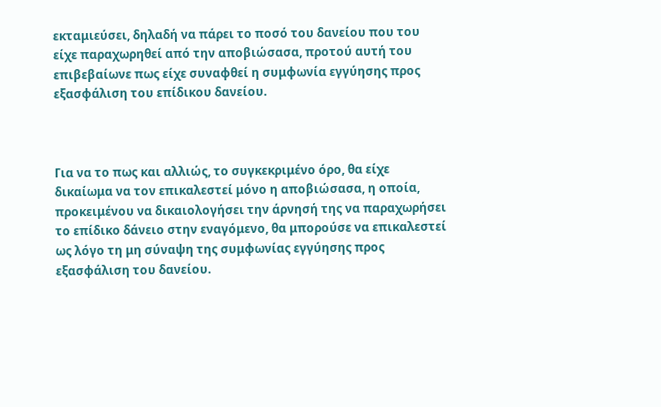εκταμιεύσει, δηλαδή να πάρει το ποσό του δανείου που του είχε παραχωρηθεί από την αποβιώσασα, προτού αυτή του επιβεβαίωνε πως είχε συναφθεί η συμφωνία εγγύησης προς εξασφάλιση του επίδικου δανείου.



Για να το πως και αλλιώς, το συγκεκριμένο όρο, θα είχε δικαίωμα να τον επικαλεστεί μόνο η αποβιώσασα, η οποία, προκειμένου να δικαιολογήσει την άρνησή της να παραχωρήσει το επίδικο δάνειο στην εναγόμενο, θα μπορούσε να επικαλεστεί ως λόγο τη μη σύναψη της συμφωνίας εγγύησης προς εξασφάλιση του δανείου.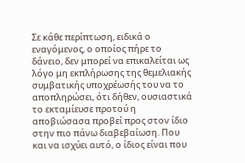Σε κάθε περίπτωση, ειδικά ο εναγόμενος, ο οποίος πήρε το δάνειο, δεν μπορεί να επικαλείται ως λόγο μη εκπλήρωσης της θεμελιακής συμβατικής υποχρέωσής του να το αποπληρώσει, ότι δήθεν, ουσιαστικά το εκταμίευσε προτού η αποβιώσασα προβεί προς στον ίδιο στην πιο πάνω διαβεβαίωση. Που και να ισχύει αυτό, ο ίδιος είναι που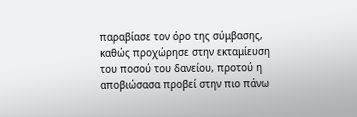παραβίασε τον όρο της σύμβασης, καθώς προχώρησε στην εκταμίευση του ποσού του δανείου, προτού η αποβιώσασα προβεί στην πιο πάνω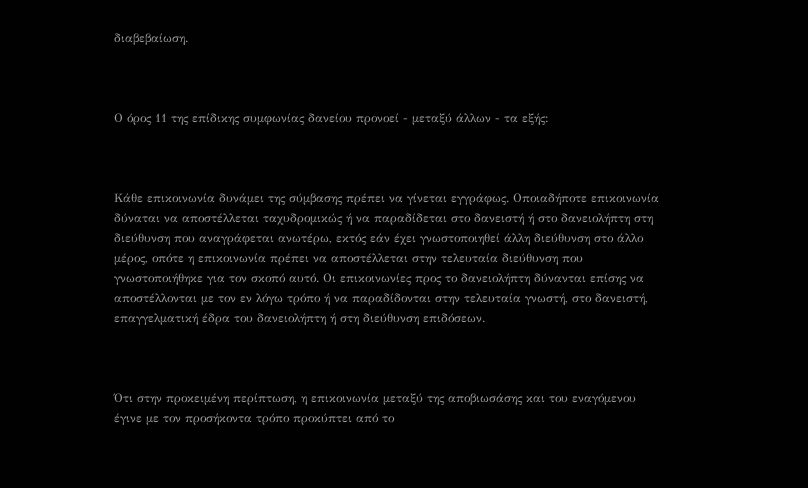διαβεβαίωση.



Ο όρος 11 της επίδικης συμφωνίας δανείου προνοεί - μεταξύ άλλων - τα εξής:



Κάθε επικοινωνία δυνάμει της σύμβασης πρέπει να γίνεται εγγράφως. Οποιαδήποτε επικοινωνία δύναται να αποστέλλεται ταχυδρομικώς ή να παραδίδεται στο δανειστή ή στο δανειολήπτη στη διεύθυνση που αναγράφεται ανωτέρω, εκτός εάν έχει γνωστοποιηθεί άλλη διεύθυνση στο άλλο μέρος, οπότε η επικοινωνία πρέπει να αποστέλλεται στην τελευταία διεύθυνση που γνωστοποιήθηκε για τον σκοπό αυτό. Οι επικοινωνίες προς το δανειολήπτη δύνανται επίσης να αποστέλλονται με τον εν λόγω τρόπο ή να παραδίδονται στην τελευταία γνωστή, στο δανειστή, επαγγελματική έδρα του δανειολήπτη ή στη διεύθυνση επιδόσεων.



Ότι στην προκειμένη περίπτωση, η επικοινωνία μεταξύ της αποβιωσάσης και του εναγόμενου έγινε με τον προσήκοντα τρόπο προκύπτει από το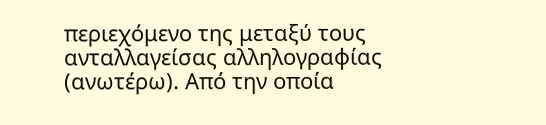περιεχόμενο της μεταξύ τους ανταλλαγείσας αλληλογραφίας (ανωτέρω). Από την οποία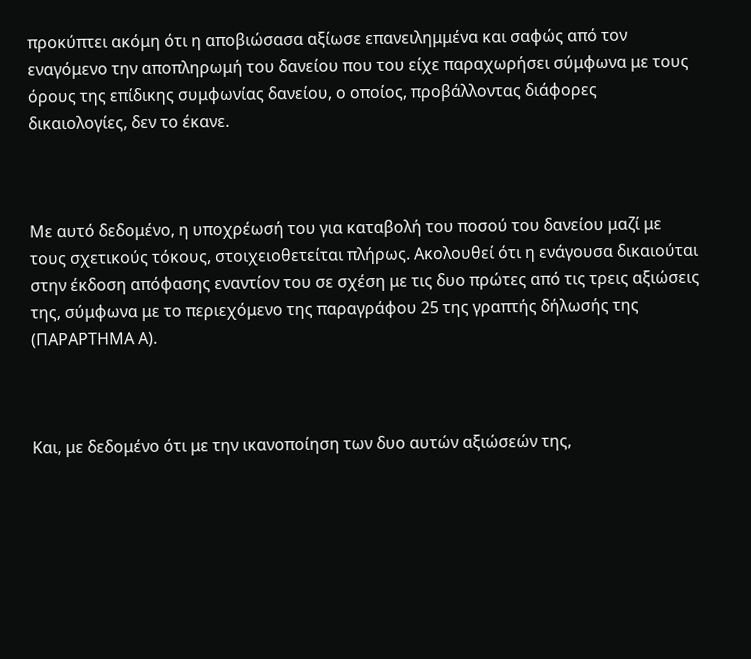προκύπτει ακόμη ότι η αποβιώσασα αξίωσε επανειλημμένα και σαφώς από τον εναγόμενο την αποπληρωμή του δανείου που του είχε παραχωρήσει σύμφωνα με τους όρους της επίδικης συμφωνίας δανείου, ο οποίος, προβάλλοντας διάφορες δικαιολογίες, δεν το έκανε.



Με αυτό δεδομένο, η υποχρέωσή του για καταβολή του ποσού του δανείου μαζί με τους σχετικούς τόκους, στοιχειοθετείται πλήρως. Ακολουθεί ότι η ενάγουσα δικαιούται στην έκδοση απόφασης εναντίον του σε σχέση με τις δυο πρώτες από τις τρεις αξιώσεις της, σύμφωνα με το περιεχόμενο της παραγράφου 25 της γραπτής δήλωσής της (ΠΑΡΑΡΤΗΜΑ Α).



Και, με δεδομένο ότι με την ικανοποίηση των δυο αυτών αξιώσεών της,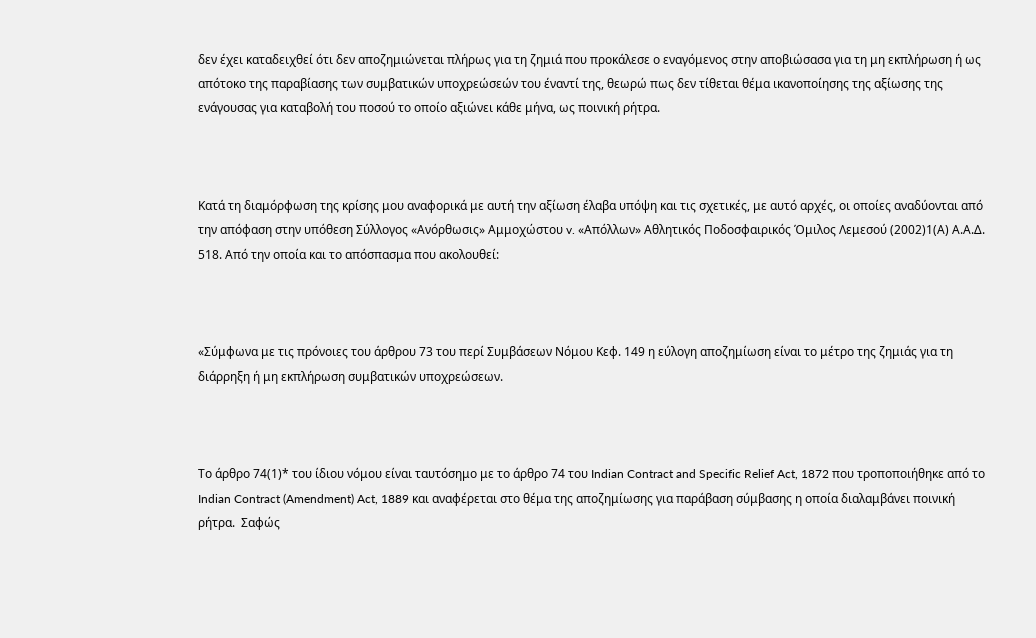δεν έχει καταδειχθεί ότι δεν αποζημιώνεται πλήρως για τη ζημιά που προκάλεσε ο εναγόμενος στην αποβιώσασα για τη μη εκπλήρωση ή ως απότοκο της παραβίασης των συμβατικών υποχρεώσεών του έναντί της, θεωρώ πως δεν τίθεται θέμα ικανοποίησης της αξίωσης της ενάγουσας για καταβολή του ποσού το οποίο αξιώνει κάθε μήνα, ως ποινική ρήτρα.



Κατά τη διαμόρφωση της κρίσης μου αναφορικά με αυτή την αξίωση έλαβα υπόψη και τις σχετικές, με αυτό αρχές, οι οποίες αναδύονται από την απόφαση στην υπόθεση Σύλλογος «Ανόρθωσις» Αμμοχώστου v. «Απόλλων» Αθλητικός Ποδοσφαιρικός Όμιλος Λεμεσού (2002)1(Α) Α.Α.Δ. 518. Από την οποία και το απόσπασμα που ακολουθεί:



«Σύμφωνα με τις πρόνοιες του άρθρου 73 του περί Συμβάσεων Νόμου Κεφ. 149 η εύλογη αποζημίωση είναι το μέτρο της ζημιάς για τη διάρρηξη ή μη εκπλήρωση συμβατικών υποχρεώσεων.



Το άρθρο 74(1)* του ίδιου νόμου είναι ταυτόσημο με το άρθρο 74 του Indian Contract and Specific Relief Act, 1872 που τροποποιήθηκε από το Indian Contract (Amendment) Act, 1889 και αναφέρεται στο θέμα της αποζημίωσης για παράβαση σύμβασης η οποία διαλαμβάνει ποινική ρήτρα.  Σαφώς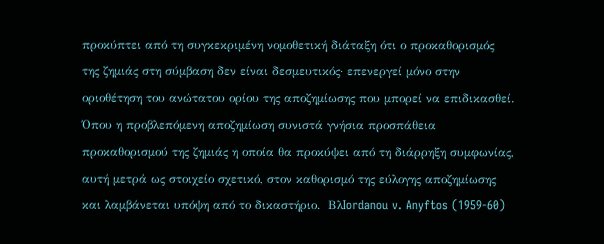προκύπτει από τη συγκεκριμένη νομοθετική διάταξη ότι ο προκαθορισμός της ζημιάς στη σύμβαση δεν είναι δεσμευτικός· επενεργεί μόνο στην οριοθέτηση του ανώτατου ορίου της αποζημίωσης που μπορεί να επιδικασθεί. Όπου η προβλεπόμενη αποζημίωση συνιστά γνήσια προσπάθεια προκαθορισμού της ζημιάς η οποία θα προκύψει από τη διάρρηξη συμφωνίας, αυτή μετρά ως στοιχείο σχετικό, στον καθορισμό της εύλογης αποζημίωσης και λαμβάνεται υπόψη από το δικαστήριο.  ΒλIordanou v. Anyftos (1959-60)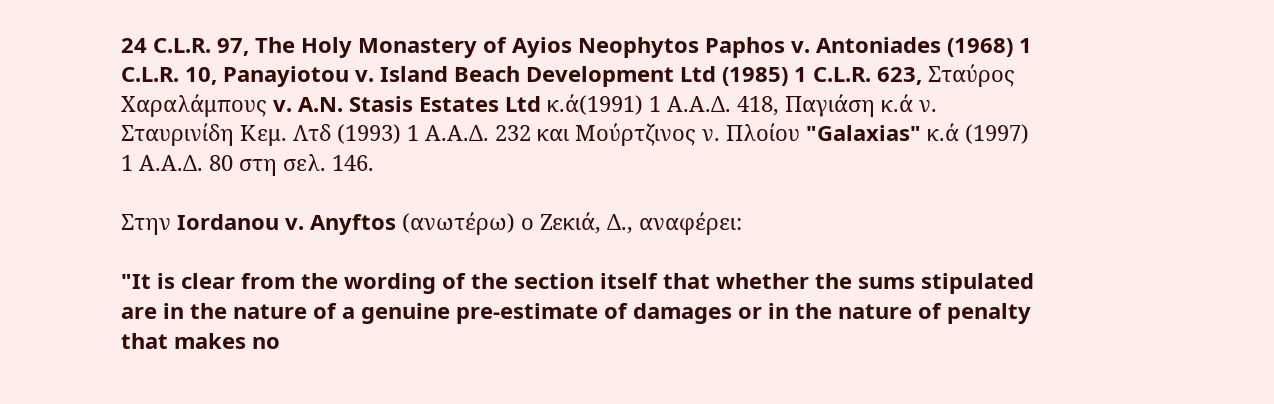24 C.L.R. 97, The Holy Monastery of Ayios Neophytos Paphos v. Antoniades (1968) 1 C.L.R. 10, Panayiotou v. Island Beach Development Ltd (1985) 1 C.L.R. 623, Σταύρος Χαραλάμπους v. A.N. Stasis Estates Ltd κ.ά(1991) 1 Α.Α.Δ. 418, Παγιάση κ.ά ν. Σταυρινίδη Κεμ. Λτδ (1993) 1 Α.Α.Δ. 232 και Μούρτζινος ν. Πλοίου "Galaxias" κ.ά (1997) 1 Α.Α.Δ. 80 στη σελ. 146.

Στην Iordanou v. Anyftos (ανωτέρω) ο Ζεκιά, Δ., αναφέρει:

"It is clear from the wording of the section itself that whether the sums stipulated are in the nature of a genuine pre-estimate of damages or in the nature of penalty that makes no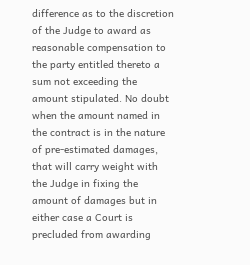difference as to the discretion of the Judge to award as reasonable compensation to the party entitled thereto a sum not exceeding the amount stipulated. No doubt when the amount named in the contract is in the nature of pre-estimated damages, that will carry weight with the Judge in fixing the amount of damages but in either case a Court is precluded from awarding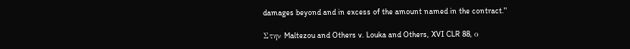damages beyond and in excess of the amount named in the contract."

Στην Maltezou and Others v. Louka and Others, XVI CLR 88, ο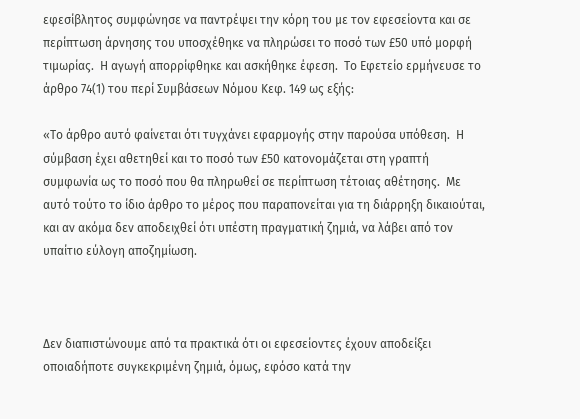εφεσίβλητος συμφώνησε να παντρέψει την κόρη του με τον εφεσείοντα και σε περίπτωση άρνησης του υποσχέθηκε να πληρώσει το ποσό των £50 υπό μορφή τιμωρίας.  Η αγωγή απορρίφθηκε και ασκήθηκε έφεση.  Το Εφετείο ερμήνευσε το άρθρο 74(1) του περί Συμβάσεων Νόμου Κεφ. 149 ως εξής:

«Το άρθρο αυτό φαίνεται ότι τυγχάνει εφαρμογής στην παρούσα υπόθεση.  Η σύμβαση έχει αθετηθεί και το ποσό των £50 κατονομάζεται στη γραπτή συμφωνία ως το ποσό που θα πληρωθεί σε περίπτωση τέτοιας αθέτησης.  Με αυτό τούτο το ίδιο άρθρο το μέρος που παραπονείται για τη διάρρηξη δικαιούται, και αν ακόμα δεν αποδειχθεί ότι υπέστη πραγματική ζημιά, να λάβει από τον υπαίτιο εύλογη αποζημίωση.



Δεν διαπιστώνουμε από τα πρακτικά ότι οι εφεσείοντες έχουν αποδείξει οποιαδήποτε συγκεκριμένη ζημιά, όμως, εφόσο κατά την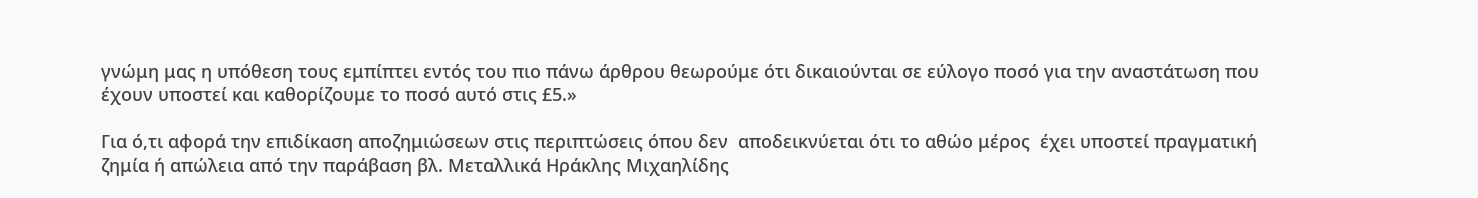γνώμη μας η υπόθεση τους εμπίπτει εντός του πιο πάνω άρθρου θεωρούμε ότι δικαιούνται σε εύλογο ποσό για την αναστάτωση που έχουν υποστεί και καθορίζουμε το ποσό αυτό στις £5.»

Για ό,τι αφορά την επιδίκαση αποζημιώσεων στις περιπτώσεις όπου δεν  αποδεικνύεται ότι το αθώο μέρος  έχει υποστεί πραγματική ζημία ή απώλεια από την παράβαση βλ. Μεταλλικά Ηράκλης Μιχαηλίδης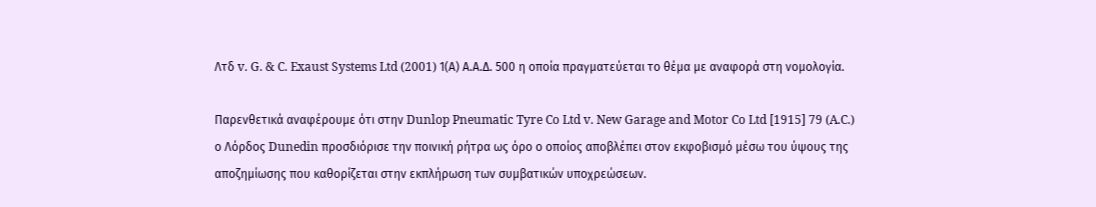Λτδ v. G. & C. Exaust Systems Ltd (2001) 1(Α) Α.Α.Δ. 500 η οποία πραγματεύεται το θέμα με αναφορά στη νομολογία.

Παρενθετικά αναφέρουμε ότι στην Dunlop Pneumatic Tyre Co Ltd v. New Garage and Motor Co Ltd [1915] 79 (A.C.) ο Λόρδος Dunedin προσδιόρισε την ποινική ρήτρα ως όρο ο οποίος αποβλέπει στον εκφοβισμό μέσω του ύψους της αποζημίωσης που καθορίζεται στην εκπλήρωση των συμβατικών υποχρεώσεων.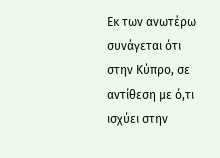Eκ των ανωτέρω συνάγεται ότι στην Κύπρο, σε αντίθεση με ό,τι ισχύει στην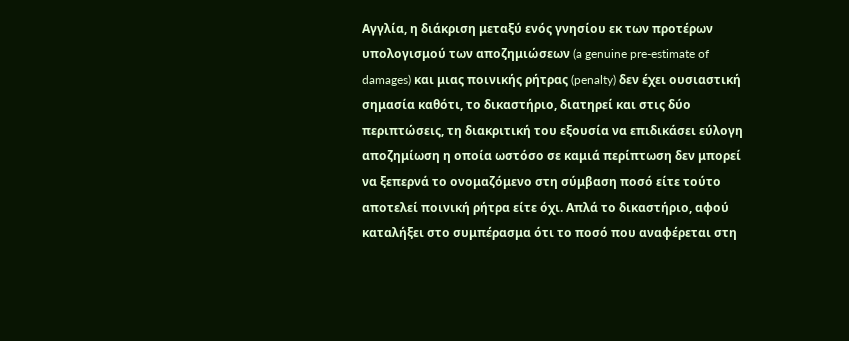Αγγλία, η διάκριση μεταξύ ενός γνησίου εκ των προτέρων υπολογισμού των αποζημιώσεων (a genuine pre-estimate of damages) και μιας ποινικής ρήτρας (penalty) δεν έχει ουσιαστική σημασία καθότι, το δικαστήριο, διατηρεί και στις δύο περιπτώσεις, τη διακριτική του εξουσία να επιδικάσει εύλογη αποζημίωση η οποία ωστόσο σε καμιά περίπτωση δεν μπορεί να ξεπερνά το ονομαζόμενο στη σύμβαση ποσό είτε τούτο αποτελεί ποινική ρήτρα είτε όχι. Απλά το δικαστήριο, αφού καταλήξει στο συμπέρασμα ότι το ποσό που αναφέρεται στη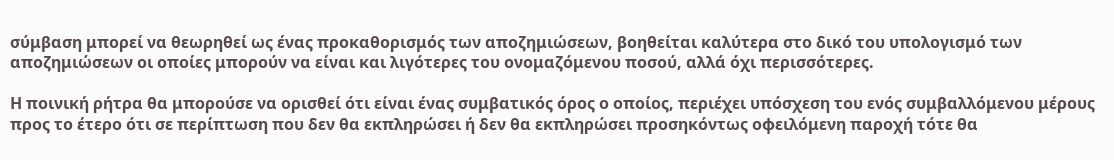σύμβαση μπορεί να θεωρηθεί ως ένας προκαθορισμός των αποζημιώσεων, βοηθείται καλύτερα στο δικό του υπολογισμό των αποζημιώσεων οι οποίες μπορούν να είναι και λιγότερες του ονομαζόμενου ποσού, αλλά όχι περισσότερες.

Η ποινική ρήτρα θα μπορούσε να ορισθεί ότι είναι ένας συμβατικός όρος ο οποίος, περιέχει υπόσχεση του ενός συμβαλλόμενου μέρους προς το έτερο ότι σε περίπτωση που δεν θα εκπληρώσει ή δεν θα εκπληρώσει προσηκόντως οφειλόμενη παροχή τότε θα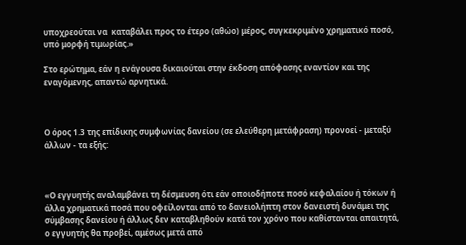υποχρεούται να  καταβάλει προς το έτερο (αθώο) μέρος, συγκεκριμένο χρηματικό ποσό, υπό μορφή τιμωρίας.»

Στο ερώτημα, εάν η ενάγουσα δικαιούται στην έκδοση απόφασης εναντίον και της εναγόμενης, απαντώ αρνητικά.



Ο όρος 1.3 της επίδικης συμφωνίας δανείου (σε ελεύθερη μετάφραση) προνοεί - μεταξύ άλλων - τα εξής:



«Ο εγγυητής αναλαμβάνει τη δέσμευση ότι εάν οποιοδήποτε ποσό κεφαλαίου ή τόκων ή άλλα χρηματικά ποσά που οφείλονται από το δανειολήπτη στον δανειστή δυνάμει της σύμβασης δανείου ή άλλως δεν καταβληθούν κατά τον χρόνο που καθίστανται απαιτητά, ο εγγυητής θα προβεί, αμέσως μετά από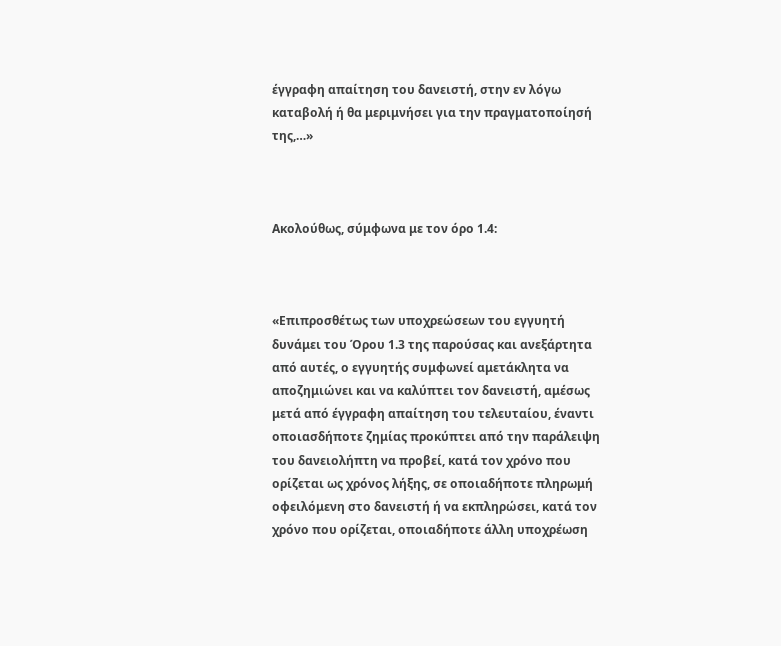έγγραφη απαίτηση του δανειστή, στην εν λόγω καταβολή ή θα μεριμνήσει για την πραγματοποίησή της,…»



Ακολούθως, σύμφωνα με τον όρο 1.4:



«Επιπροσθέτως των υποχρεώσεων του εγγυητή δυνάμει του Όρου 1.3 της παρούσας και ανεξάρτητα από αυτές, ο εγγυητής συμφωνεί αμετάκλητα να αποζημιώνει και να καλύπτει τον δανειστή, αμέσως μετά από έγγραφη απαίτηση του τελευταίου, έναντι οποιασδήποτε ζημίας προκύπτει από την παράλειψη του δανειολήπτη να προβεί, κατά τον χρόνο που ορίζεται ως χρόνος λήξης, σε οποιαδήποτε πληρωμή οφειλόμενη στο δανειστή ή να εκπληρώσει, κατά τον χρόνο που ορίζεται, οποιαδήποτε άλλη υποχρέωση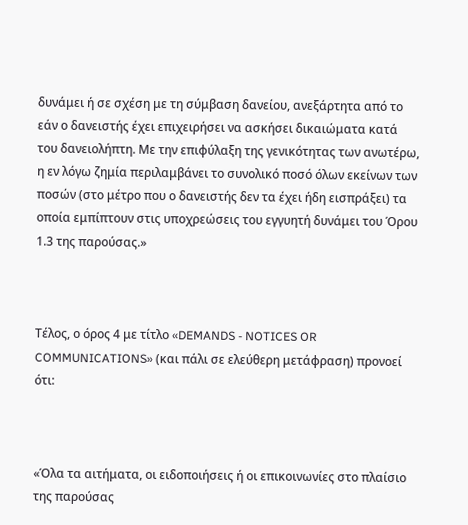δυνάμει ή σε σχέση με τη σύμβαση δανείου, ανεξάρτητα από το εάν ο δανειστής έχει επιχειρήσει να ασκήσει δικαιώματα κατά του δανειολήπτη. Με την επιφύλαξη της γενικότητας των ανωτέρω, η εν λόγω ζημία περιλαμβάνει το συνολικό ποσό όλων εκείνων των ποσών (στο μέτρο που ο δανειστής δεν τα έχει ήδη εισπράξει) τα οποία εμπίπτουν στις υποχρεώσεις του εγγυητή δυνάμει του Όρου 1.3 της παρούσας.»



Τέλος, ο όρος 4 με τίτλο «DEMANDS - NOTICES OR COMMUNICATIONS» (και πάλι σε ελεύθερη μετάφραση) προνοεί ότι:



«Όλα τα αιτήματα, οι ειδοποιήσεις ή οι επικοινωνίες στο πλαίσιο της παρούσας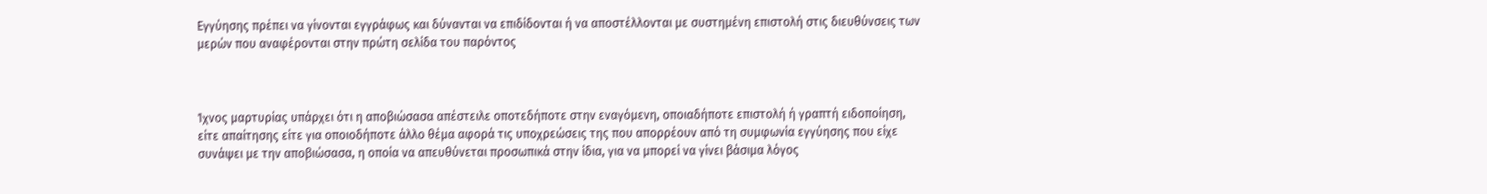Εγγύησης πρέπει να γίνονται εγγράφως και δύνανται να επιδίδονται ή να αποστέλλονται με συστημένη επιστολή στις διευθύνσεις των μερών που αναφέρονται στην πρώτη σελίδα του παρόντος



Ίχνος μαρτυρίας υπάρχει ότι η αποβιώσασα απέστειλε οποτεδήποτε στην εναγόμενη, οποιαδήποτε επιστολή ή γραπτή ειδοποίηση, είτε απαίτησης είτε για οποιοδήποτε άλλο θέμα αφορά τις υποχρεώσεις της που απορρέουν από τη συμφωνία εγγύησης που είχε συνάψει με την αποβιώσασα, η οποία να απευθύνεται προσωπικά στην ίδια, για να μπορεί να γίνει βάσιμα λόγος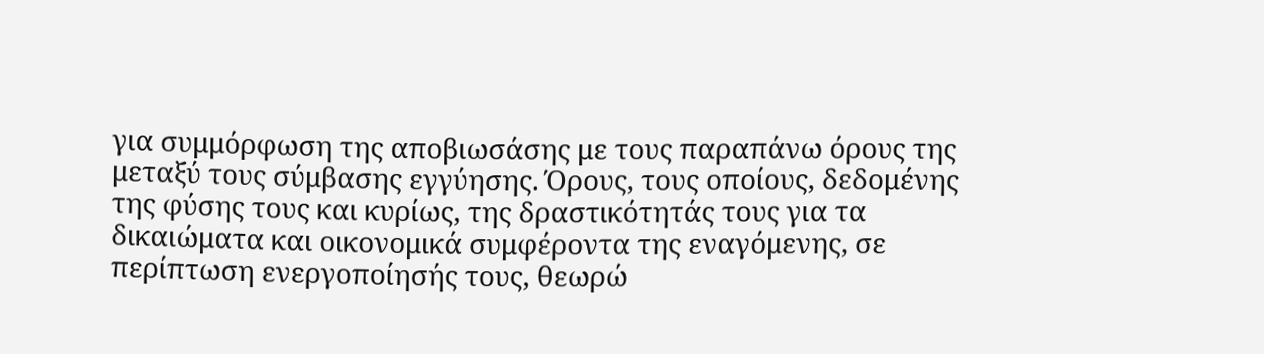για συμμόρφωση της αποβιωσάσης με τους παραπάνω όρους της μεταξύ τους σύμβασης εγγύησης. Όρους, τους οποίους, δεδομένης της φύσης τους και κυρίως, της δραστικότητάς τους για τα δικαιώματα και οικονομικά συμφέροντα της εναγόμενης, σε περίπτωση ενεργοποίησής τους, θεωρώ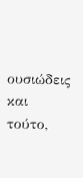ουσιώδεις και τούτο,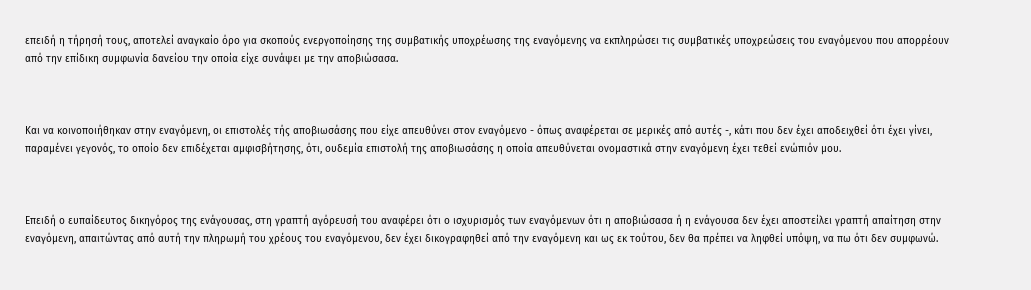επειδή η τήρησή τους, αποτελεί αναγκαίο όρο για σκοπούς ενεργοποίησης της συμβατικής υποχρέωσης της εναγόμενης να εκπληρώσει τις συμβατικές υποχρεώσεις του εναγόμενου που απορρέουν από την επίδικη συμφωνία δανείου την οποία είχε συνάψει με την αποβιώσασα.



Και να κοινοποιήθηκαν στην εναγόμενη, οι επιστολές τής αποβιωσάσης που είχε απευθύνει στον εναγόμενο - όπως αναφέρεται σε μερικές από αυτές -, κάτι που δεν έχει αποδειχθεί ότι έχει γίνει, παραμένει γεγονός, το οποίο δεν επιδέχεται αμφισβήτησης, ότι, ουδεμία επιστολή της αποβιωσάσης η οποία απευθύνεται ονομαστικά στην εναγόμενη έχει τεθεί ενώπιόν μου.



Επειδή ο ευπαίδευτος δικηγόρος της ενάγουσας, στη γραπτή αγόρευσή του αναφέρει ότι ο ισχυρισμός των εναγόμενων ότι η αποβιώσασα ή η ενάγουσα δεν έχει αποστείλει γραπτή απαίτηση στην εναγόμενη, απαιτώντας από αυτή την πληρωμή του χρέους του εναγόμενου, δεν έχει δικογραφηθεί από την εναγόμενη και ως εκ τούτου, δεν θα πρέπει να ληφθεί υπόψη, να πω ότι δεν συμφωνώ.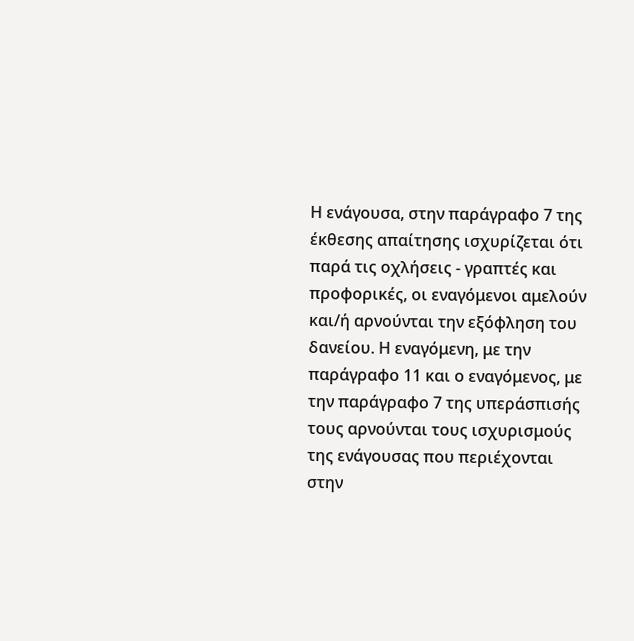Η ενάγουσα, στην παράγραφο 7 της έκθεσης απαίτησης ισχυρίζεται ότι παρά τις οχλήσεις - γραπτές και προφορικές, οι εναγόμενοι αμελούν και/ή αρνούνται την εξόφληση του δανείου. Η εναγόμενη, με την παράγραφο 11 και ο εναγόμενος, με την παράγραφο 7 της υπεράσπισής τους αρνούνται τους ισχυρισμούς της ενάγουσας που περιέχονται στην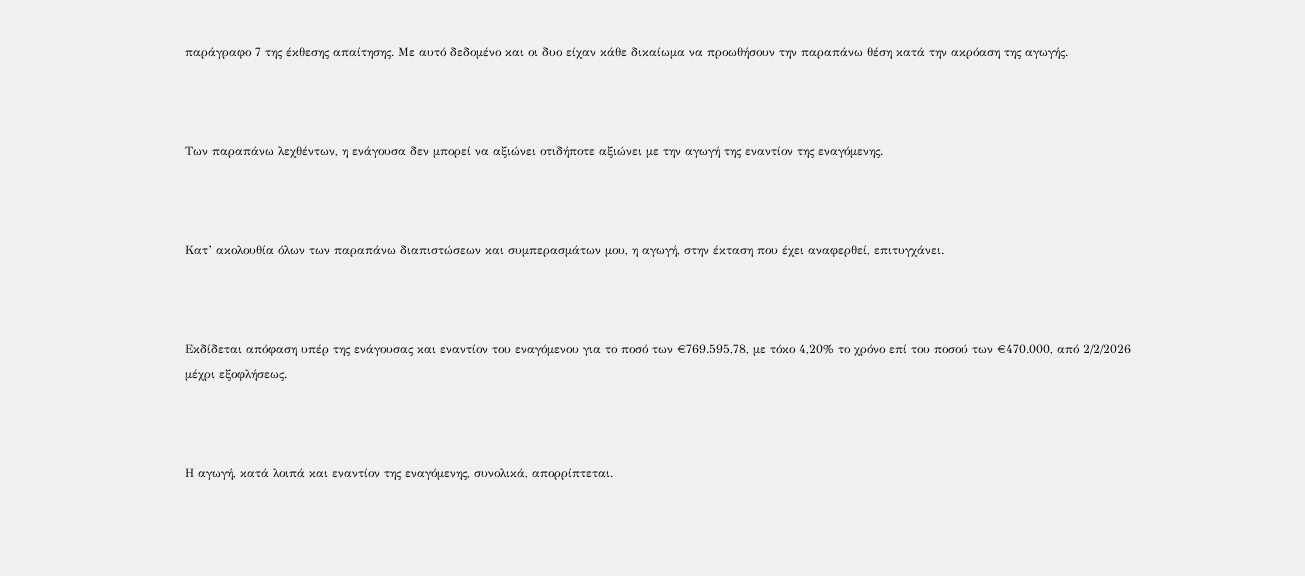παράγραφο 7 της έκθεσης απαίτησης. Με αυτό δεδομένο και οι δυο είχαν κάθε δικαίωμα να προωθήσουν την παραπάνω θέση κατά την ακρόαση της αγωγής.



Των παραπάνω λεχθέντων, η ενάγουσα δεν μπορεί να αξιώνει οτιδήποτε αξιώνει με την αγωγή της εναντίον της εναγόμενης.



Κατ’ ακολουθία όλων των παραπάνω διαπιστώσεων και συμπερασμάτων μου, η αγωγή, στην έκταση που έχει αναφερθεί, επιτυγχάνει.



Εκδίδεται απόφαση υπέρ της ενάγουσας και εναντίον του εναγόμενου για το ποσό των €769.595,78, με τόκο 4,20% το χρόνο επί του ποσού των €470.000, από 2/2/2026 μέχρι εξοφλήσεως.



Η αγωγή, κατά λοιπά και εναντίον της εναγόμενης, συνολικά, απορρίπτεται.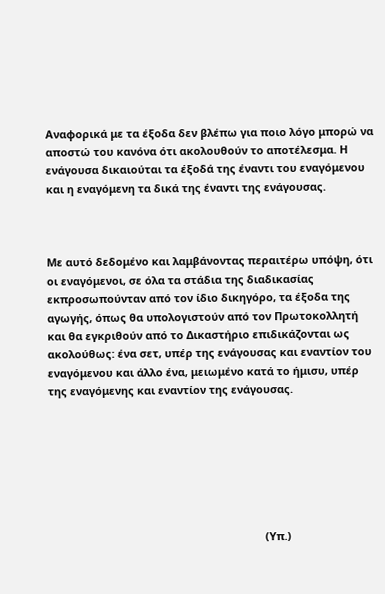Αναφορικά με τα έξοδα δεν βλέπω για ποιο λόγο μπορώ να αποστώ του κανόνα ότι ακολουθούν το αποτέλεσμα. Η ενάγουσα δικαιούται τα έξοδά της έναντι του εναγόμενου και η εναγόμενη τα δικά της έναντι της ενάγουσας.



Με αυτό δεδομένο και λαμβάνοντας περαιτέρω υπόψη, ότι οι εναγόμενοι, σε όλα τα στάδια της διαδικασίας εκπροσωπούνταν από τον ίδιο δικηγόρο, τα έξοδα της αγωγής, όπως θα υπολογιστούν από τον Πρωτοκολλητή και θα εγκριθούν από το Δικαστήριο επιδικάζονται ως ακολούθως: ένα σετ, υπέρ της ενάγουσας και εναντίον του εναγόμενου και άλλο ένα, μειωμένο κατά το ήμισυ, υπέρ της εναγόμενης και εναντίον της ενάγουσας.







                                                                        (Υπ.)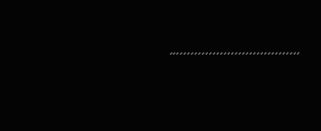..…………………………….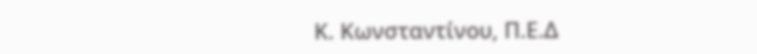Κ. Κωνσταντίνου, Π.Ε.Δ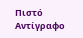Πιστό Αντίγραφο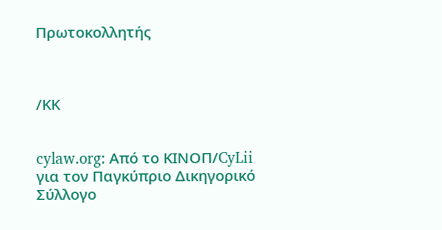Πρωτοκολλητής



/ΚΚ


cylaw.org: Από το ΚΙΝOΠ/CyLii για τον Παγκύπριο Δικηγορικό Σύλλογο